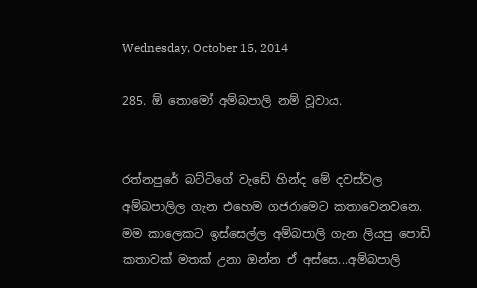Wednesday, October 15, 2014

285. ඕ තොමෝ අම්බපාලි නම් වූවාය.


රත්නපුරේ බට්ටිගේ වැඩේ හින්ද මේ දවස්වල අම්බපාලිල ගැන එහෙම ගජරාමෙට කතාවෙනවනෙ. මම කාලෙකට ඉස්සෙල්ල අම්බපාලි ගැන ලියපු පොඩි කතාවක් මතක් උනා ඔන්න ඒ අස්සෙ...අම්බපාලි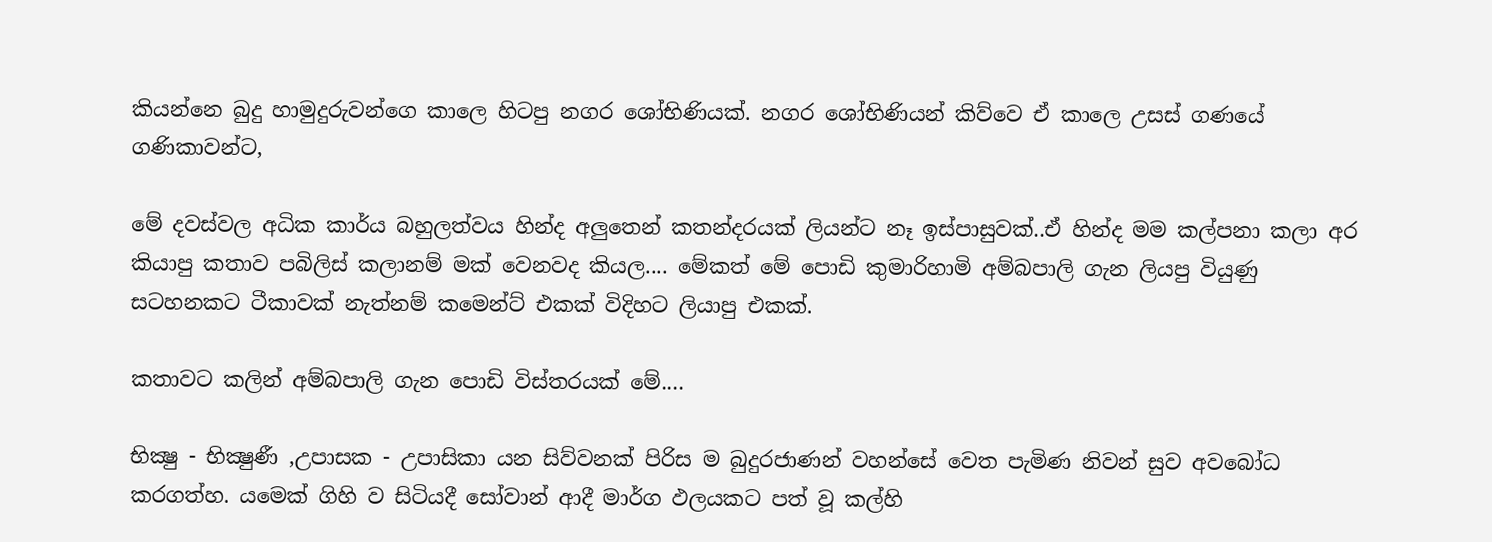කියන්නෙ බුදු හාමුදුරුවන්ගෙ කාලෙ හිටපු නගර ශෝභිණියක්. නගර ශෝභිණියන් කිව්වෙ ඒ කාලෙ උසස් ගණයේ ගණිකාවන්ට,

මේ දවස්වල අධික කාර්ය බහුලත්වය හින්ද අලුතෙන් කතන්දරයක් ලියන්ට නෑ ඉස්පාසුවක්..ඒ හින්ද මම කල්පනා කලා අර කියාපු කතාව පබිලිස් කලානම් මක් වෙනවද කියල.... මේකත් මේ පොඩි කුමාරිහාමි අම්බපාලි ගැන ලියපු වියුණු සටහනකට ටීකාවක් නැත්නම් කමෙන්ට් එකක් විදිහට ලියාපු එකක්.

කතාවට කලින් අම්බපාලි ගැන පොඩි විස්තරයක් මේ....

භික්‍ෂු - භික්‍ෂුණී ,උපාසක - උපාසිකා යන සිව්වනක් පිරිස ම බුදුරජාණන් වහන්සේ වෙත පැමිණ නිවන් සුව අවබෝධ කරගත්හ. යමෙක් ගිහි ව සිටියදී සෝවාන් ආදී මාර්ග ඵලයකට පත් වූ කල්හි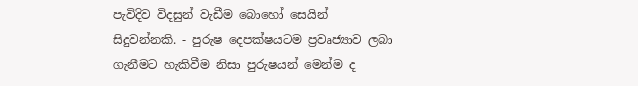පැවිදිව විදසුන් වැඩීම බොහෝ සෙයින් සිදුවන්නකි. - පුරුෂ දෙපක්ෂයටම ප්‍රවෘජ්‍යාව ලබා ගැනීමට හැකිවීම නිසා පුරුෂයන් මෙන්ම ද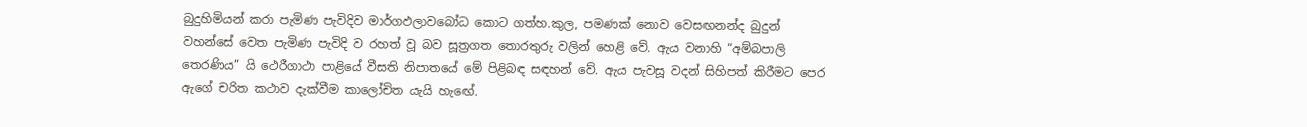බුදුහිමියන් කරා පැමිණ පැවිදිව මාර්ගඵලාවබෝධ කොට ගත්හ.කුල, පමණක් නොව වෙසඟනන්ද බුදුන් වහන්සේ වෙත පැමිණ පැවිදි ව රහත් වූ බව සූත්‍රගත තොරතුරු වලින් හෙළි වේ. ඇය වනාහි “අම්බපාලි තෙරණිය” යි ථෙරීගාථා පාළියේ වීසති නිපාතයේ මේ පිළිබඳ සඳහන් වේ. ඇය පැවසූ වදන් සිහිපත් කිරීමට පෙර ඇගේ චරිත කථාව දැක්වීම කාලෝචිත යැයි හැඟේ.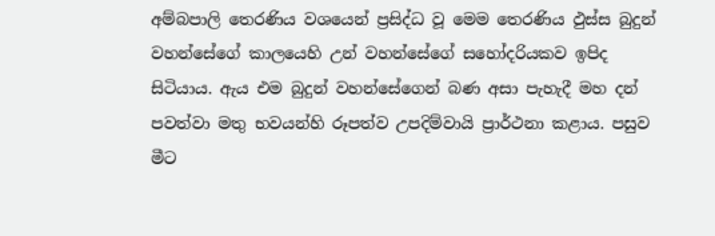අම්බපාලි තෙරණිය වශයෙන් ප්‍රසිද්ධ වූ මෙම තෙරණිය ඵුස්ස බුදුන් වහන්සේගේ කාලයෙහි උන් වහන්සේගේ සහෝදරියකව ඉපිද සිටියාය. ඇය එම බුදුන් වහන්සේගෙන් බණ අසා පැහැදී මහ දන් පවත්වා මතු භවයන්හි රූපත්ව උපදිම්වායි ප්‍රාර්ථනා කළාය. පසුව මීට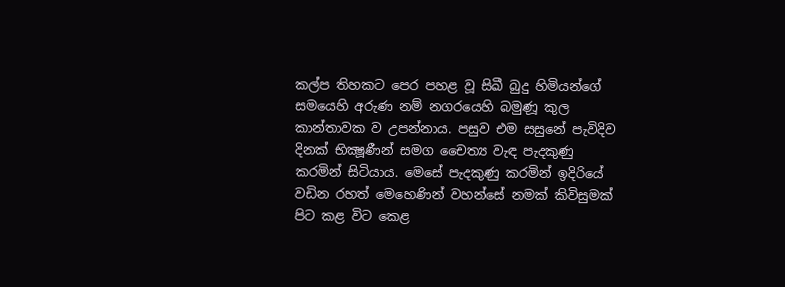කල්ප තිහකට පෙර පහළ වූ සිඛී බුදු හිමියන්ගේ සමයෙහි අරුණ නම් නගරයෙහි බමුණූ කුල කාන්තාවක ව උපන්නාය. පසුව එම සසුනේ පැවිදිව දිනක් භික්‍ෂූණීන් සමග චෛත්‍ය වැඳ පැදකුණු කරමින් සිටියාය. මෙසේ පැදකුණු කරමින් ඉදිරියේ වඩින රහත් මෙහෙණින් වහන්සේ නමක් කිවිසුමක් පිට කළ විට කෙළ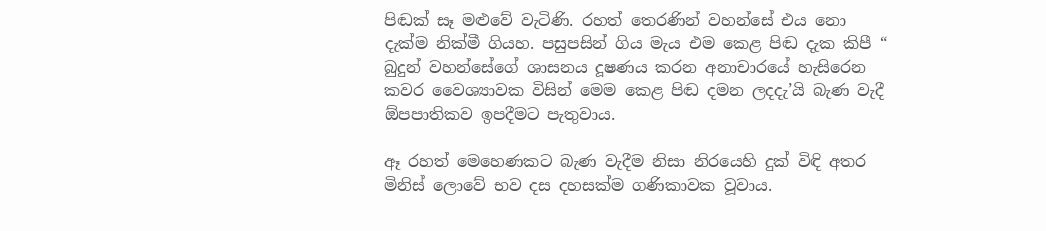පිඬක් සෑ මළුවේ වැටිණි. රහත් තෙරණින් වහන්සේ එය නො දැක්ම නික්මී ගියහ. පසුපසින් ගිය මැය එම කෙළ පිඬ දැක කිපී “ බුදුන් වහන්සේගේ ශාසනය දූෂණය කරන අනාචාරයේ හැසිරෙන කවර වෛශ්‍යාවක විසින් මෙම කෙළ පිඬ දමන ලදදැ’යි බැණ වැදී ඕපපාතිකව ඉපදීමට පැතුවාය.

ඈ රහත් මෙහෙණකට බැණ වැදීම නිසා නිරයෙහි දුක් විඳි අතර මිනිස් ලොවේ භව දස දහසක්ම ගණිකාවක වූවාය.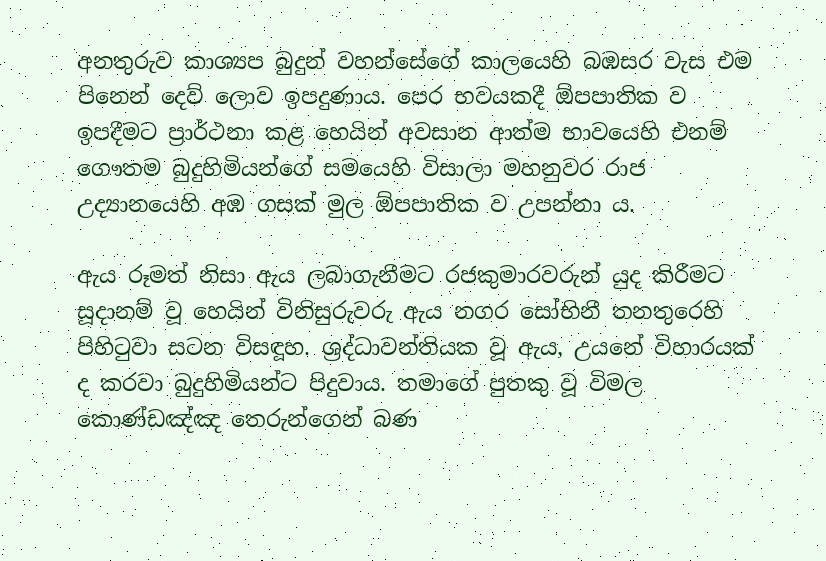අනතුරුව කාශ්‍යප බුදුන් වහන්සේගේ කාලයෙහි බඹසර වැස එම පිනෙන් දෙව් ලොව ඉපදුණාය. පෙර භවයකදී ඕපපාතික ව ඉපදීමට ප්‍රාර්ථනා කළ හෙයින් අවසාන ආත්ම භාවයෙහි එනම් ගෞතම බුදුහිමියන්ගේ සමයෙහි විසාලා මහනුවර රාජ උද්‍යානයෙහි අඹ ගසක් මුල ඕපපාතික ව උපන්නා ය.

ඇය රූමත් නිසා ඇය ලබාගැනීමට රජකුමාරවරුන් යුද කිරීමට සූදානම් වූ හෙයින් විනිසුරුවරු ඇය නගර සෝභිනී තනතුරෙහි පිහිටුවා සටන විසඳූහ. ශ්‍රද්ධාවන්තියක වූ ඇය, උයනේ විහාරයක් ද කරවා බුදුහිමියන්ට පිදුවාය. තමාගේ පුතකු වූ විමල කොණ්ඩඤ්ඤ තෙරුන්ගෙන් බණ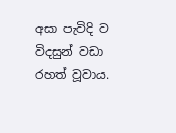අසා පැවිදි ව විදසුන් වඩා රහත් වූවාය.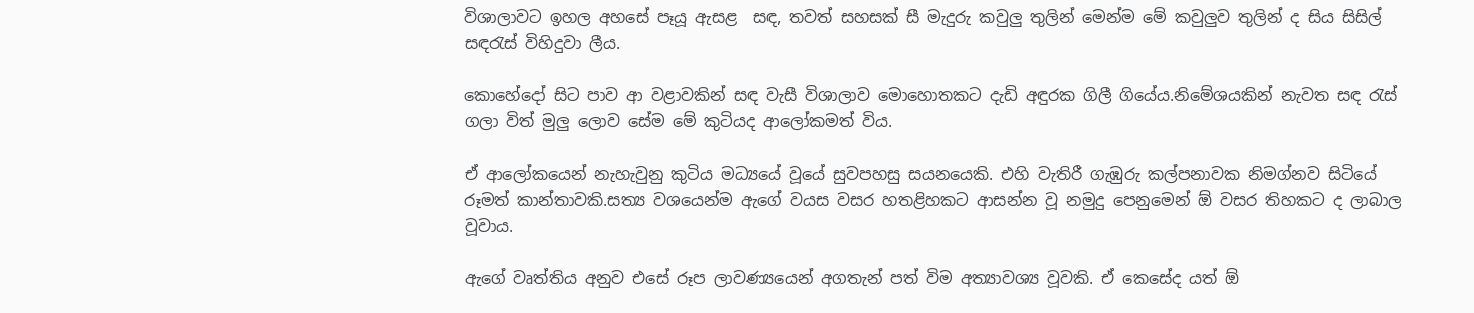විශාලාවට ඉහල අහසේ පෑයූ ඇසළ  සඳ, තවත් සහසක් සී මැදුරු කවුලු තුලින් මෙන්ම මේ කවුලුව තුලින් ද සිය සිසිල් සඳරැස් විහිදුවා ලීය.

කොහේදෝ සිට පාව ආ වළාවකින් සඳ වැසී විශාලාව මොහොතකට දැඩි අඳුරක ගිලී ගියේය.නිමේශයකින් නැවත සඳ රැස් ගලා විත් මුලු ලොව සේම මේ කුටියද ආලෝකමත් විය.

ඒ ආලෝකයෙන් නැහැවුනු කුටිය මධ්‍යයේ වූයේ සුවපහසු සයනයෙකි. එහි වැතිරී ගැඹුරු කල්පනාවක නිමග්නව සිටියේ රූමත් කාන්තාවකි.සත්‍ය වශයෙන්ම ඇගේ වයස වසර හතළිහකට ආසන්න වූ නමුදු පෙනුමෙන් ඕ වසර තිහකට ද ලාබාල වූවාය.

ඇගේ වෘත්තිය අනුව එසේ රූප ලාවණ්‍යයෙන් අගතැන් පත් විම අත්‍යාවශ්‍ය වූවකි. ඒ කෙසේද යත් ඕ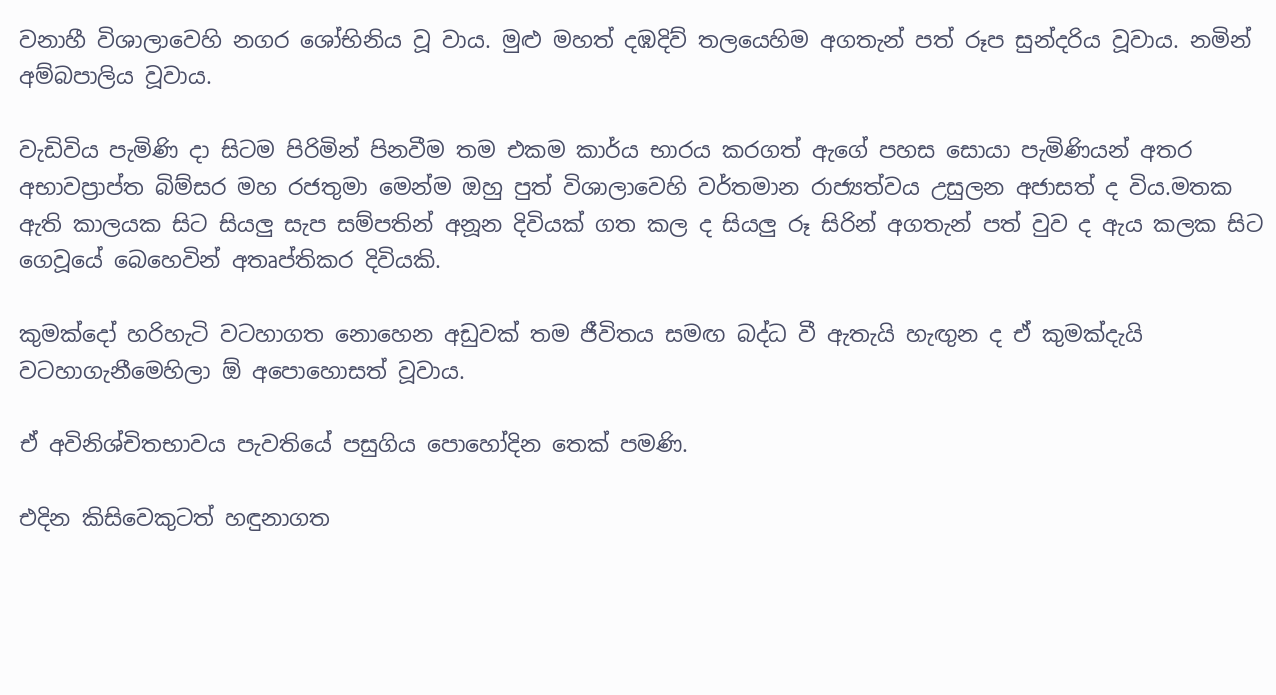වනාහී විශාලාවෙහි නගර ශෝභිනිය වූ වාය. මුළු මහත් දඹදිව් තලයෙහිම අගතැන් පත් රූප සුන්දරිය වූවාය. නමින් අම්බපාලිය වූවාය.

වැඩිවිය පැමිණි දා සිටම පිරිමින් පිනවීම තම එකම කාර්ය භාරය කරගත් ඇගේ පහස සොයා පැමිණියන් අතර අභාවප්‍රාප්ත බිම්සර මහ රජතුමා මෙන්ම ඔහු පුත් විශාලාවෙහි වර්තමාන රාජ්‍යත්වය උසුලන අජාසත් ද විය.මතක ඇති කාලයක සිට සියලු සැප සම්පතින් අනූන දිවියක් ගත කල ද සියලු රූ සිරින් අගතැන් පත් වුව ද ඇය කලක සිට ගෙවූයේ බෙහෙවින් අතෘප්තිකර දිවියකි.

කුමක්දෝ හරිහැටි වටහාගත නොහෙන අඩුවක් තම ජීවිතය සමඟ බද්ධ වී ඇතැයි හැඟුන ද ඒ කුමක්දැයි වටහාගැනීමෙහිලා ඕ අපොහොසත් වූවාය.

ඒ අවිනිශ්චිතභාවය පැවතියේ පසුගිය පොහෝදින තෙක් පමණි.

එදින කිසිවෙකුටත් හඳුනාගත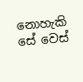නොහැකි සේ වෙස්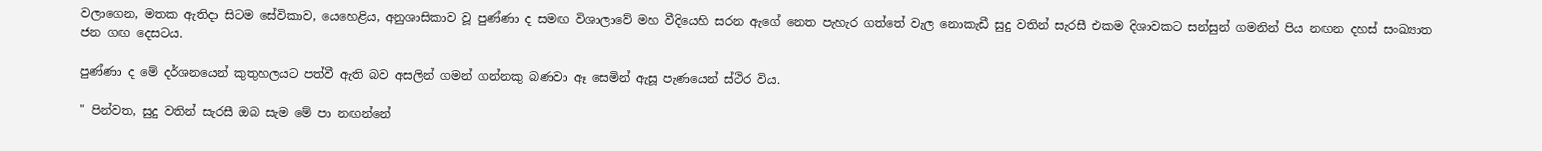වලාගෙන, මතක ඇතිදා සිටම සේවිකාව, යෙහෙළිය, අනුශාසිකාව වූ පුණ්ණා ද සමඟ විශාලාවේ මහ වීදියෙහි සරන ඇගේ නෙත පැහැර ගත්තේ වැල නොකැඩී සුදු වතින් සැරසී එකම දිශාවකට සන්සුන් ගමනින් පිය නඟන දහස් සංඛ්‍යාත ජන ගඟ දෙසටය.

පුණ්ණා ද මේ දර්ශනයෙන් කුතුහලයට පත්වී ඇති බව අසලින් ගමන් ගන්නකු බණවා ඈ සෙමින් ඇසූ පැණයෙන් ස්ථිර විය.

" පින්වත, සුදු වතින් සැරසී ඔබ සැම මේ පා නඟන්නේ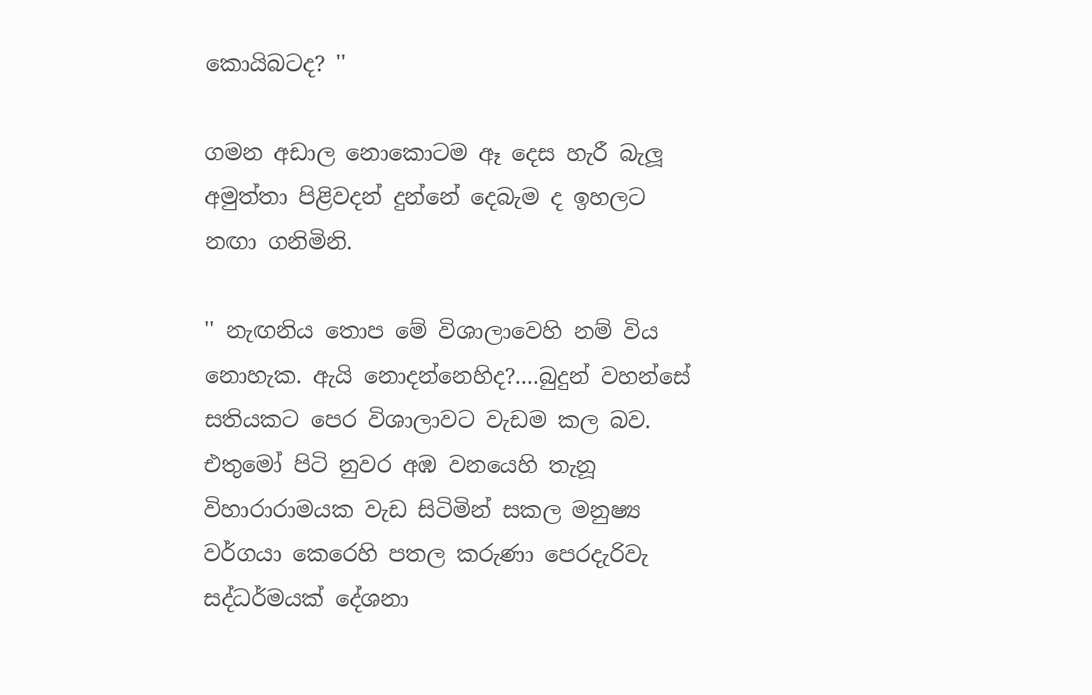කොයිබටද? ''

ගමන අඩාල නොකොටම ඈ දෙස හැරී බැලූ අමුත්තා පිළිවදන් දුන්නේ දෙබැම ද ඉහලට නඟා ගනිමිනි.

'' නැඟනිය තොප මේ විශාලාවෙහි නම් විය නොහැක. ඇයි නොදන්නෙහිද?....බුදුන් වහන්සේ සතියකට පෙර විශාලාවට වැඩම කල බව. එතුමෝ පිටි නුවර අඹ වනයෙහි තැනූ විහාරාරාමයක වැඩ සිටිමින් සකල මනුෂ්‍ය වර්ගයා කෙරෙහි පතල කරුණා පෙරදැරිවැ සද්ධර්මයක් දේශනා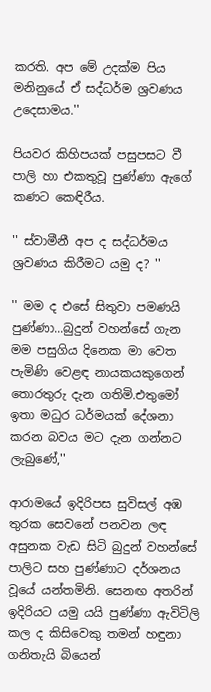කරති. අප මේ උදක්ම පිය මනිනුයේ ඒ සද්ධර්ම ශ්‍රවණය උදෙසාමය.''

පියවර කිහිපයක් පසුපසට වී පාලි හා එකතුවූ පුණ්ණා ඇගේ කණට කෙඳිරීය.

'' ස්වාමීනී අප ද සද්ධර්මය ශ්‍රවණය කිරීමට යමු ද? ''

'' මම ද එසේ සිතුවා පමණයි පුණ්ණා...බුදුන් වහන්සේ ගැන මම පසුගිය දිනෙක මා වෙත පැමිණි වෙළඳ නායකයකුගෙන් තොරතුරු දැන ගතිමි.එතුමෝ ඉතා මධුර ධර්මයක් දේශනා කරන බවය මට දැන ගන්නට ලැබුණේ,''

ආරාමයේ ඉදිරිපස සුවිසල් අඹ තුරක සෙවනේ පනවන ලඳ අසුනක වැඩ සිටි බුදුන් වහන්සේ පාලිට සහ පුණ්ණාට දර්ශනය වූයේ යන්තමිනි. සෙනඟ අතරින් ඉදිරියට යමු යයි පුණ්ණා ඇවිටිලි කල ද කිසිවෙකු තමන් හඳුනා ගනිතැයි බියෙන්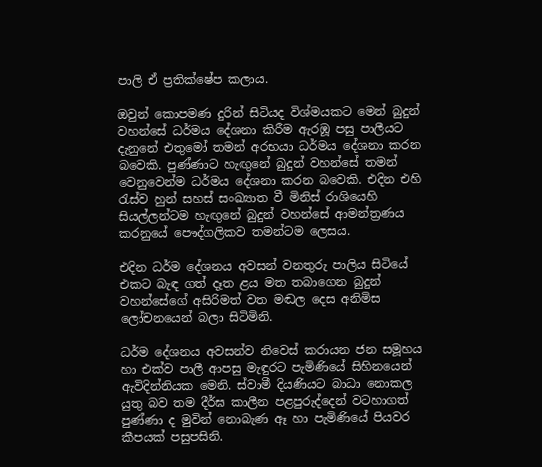පාලි ඒ ප්‍රතික්ෂේප කලාය.

ඔවුන් කොපමණ දුරින් සිටියද විශ්මයකට මෙන් බුදුන් වහන්සේ ධර්මය දේශනා කිරීම ඇරඹූ පසු පාලීයට දැනුනේ එතුමෝ තමන් අරභයා ධර්මය දේශනා කරන බවෙකි. පුණ්ණාට හැඟුනේ බුදුන් වහන්සේ තමන් වෙනුවෙන්ම ධර්මය දේශනා කරන බවෙකි. එදින එහි රැස්ව හුන් සහස් සංඛ්‍යාත වී මිනිස් රාශියෙහි සියල්ලන්ටම හැඟුනේ බුදුන් වහන්සේ ආමන්ත්‍රණය කරනුයේ පෞද්ගලිකව තමන්ටම ලෙසය.

එදින ධර්ම දේශනය අවසන් වනතුරු පාලිය සිටියේ එකට බැඳ ගත් දෑත ළය මත තබාගෙන බුදුන් වහන්සේගේ අසිරිමත් වත මඬල දෙස අනිමිස ලෝචනයෙන් බලා සිටිමිනි.

ධර්ම දේශනය අවසන්ව නිවෙස් කරායන ජන සමූහය හා එක්ව පාලී ආපසු මැඳුරට පැමිණියේ සිහිනයෙන් ඇවිදින්නියක මෙනි. ස්වාමී දියණියට බාධා නොකල යුතු බව තම දීර්ඝ කාලීන පළපුරුද්දෙන් වටහාගත් පුණ්ණා ද මුවින් නොබැණ ඈ හා පැමිණියේ පියවර කීපයක් පසුපසිනි.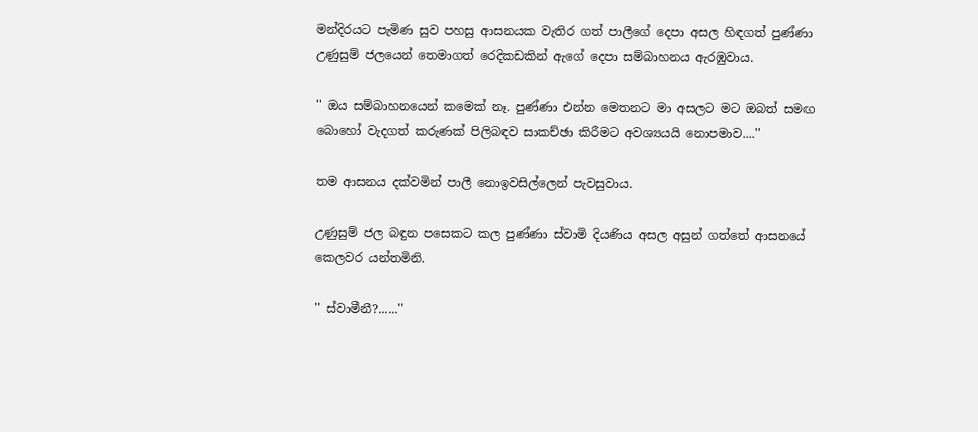මන්දිරයට පැමිණ සුව පහසු ආසනයක වැතිර ගත් පාලීගේ දෙපා අසල හිඳගත් පුණ්ණා උණුසුම් ජලයෙන් තෙමාගත් රෙදිකඩකින් ඇගේ දෙපා සම්බාහනය ඇරඹුවාය.

'' ඔය සම්බාහනයෙන් කමෙක් නෑ. පුණ්ණා එන්න මෙතනට මා අසලට මට ඔබත් සමඟ බොහෝ වැදගත් කරුණක් පිලිබඳව සාකච්ඡා කිරීමට අවශ්‍යයයි නොපමාව....''

තම ආසනය දක්වමින් පාලී නොඉවසිල්ලෙන් පැවසුවාය.

උණුසුම් ජල බඳුන පසෙකට කල පුණ්ණා ස්වාමි දියණිය අසල අසුන් ගත්තේ ආසනයේ කෙලවර යන්තමිනි.

'' ස්වාමීනී?......''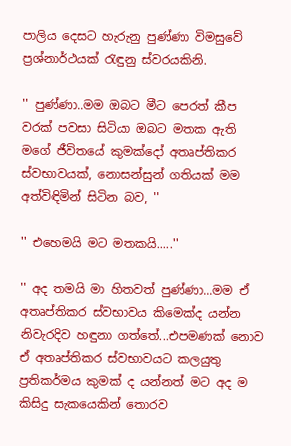පාලිය දෙසට හැරුනු පුණ්ණා විමසුවේ ප්‍රශ්නාර්ථයක් රැඳුනු ස්වරයකිනි.

'' පුණ්ණා..මම ඔබට මීට පෙරත් කීප වරක් පවසා සිටියා ඔබට මතක ඇති මගේ ජීවිතයේ කුමක්දෝ අතෘප්තිකර ස්වභාවයක්, නොසන්සුන් ගතියක් මම අත්විඳිමින් සිටින බව, ''

'' එහෙමයි මට මතකයි.....''

'' අද තමයි මා හිතවත් පුණ්ණා...මම ඒ අතෘප්තිකර ස්වභාවය කිමෙක්ද යන්න නිවැරදිව හඳුනා ගත්තේ...එපමණක් නොව ඒ අතෘප්තිකර ස්වභාවයට කලයුතු ප්‍රතිකර්මය කුමක් ද යන්නත් මට අද ම කිසිදු සැකයෙකින් තොරව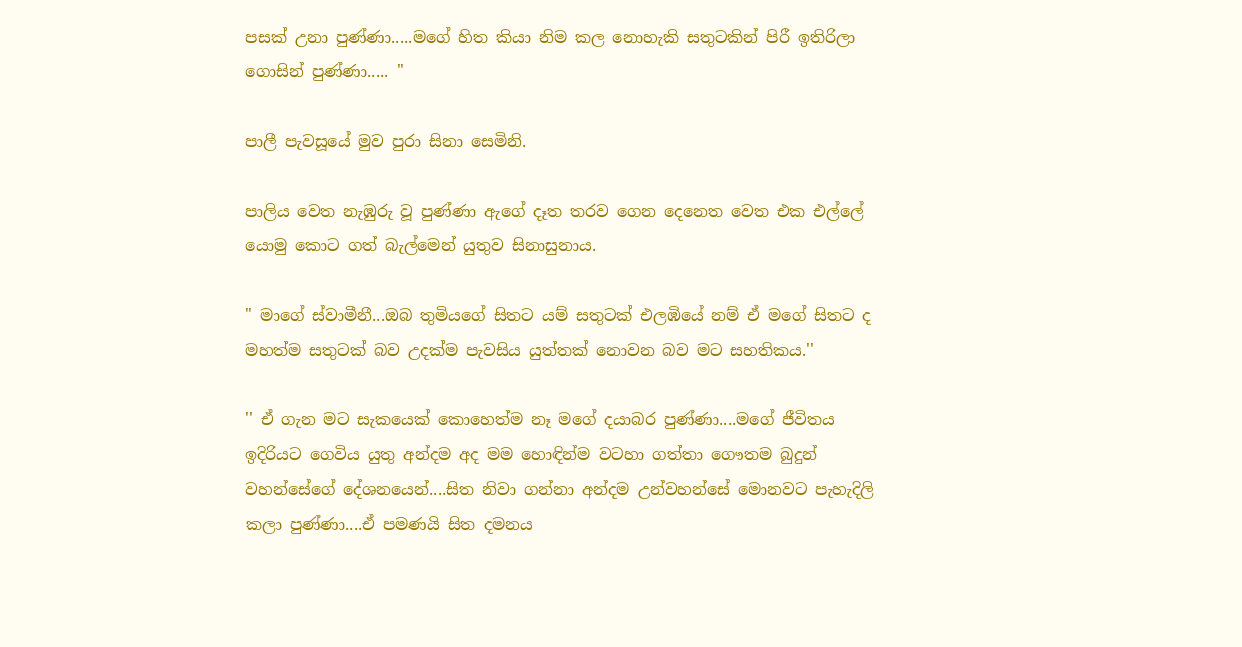පසක් උනා පුණ්ණා.....මගේ හිත කියා නිම කල නොහැකි සතුටකින් පිරී ඉතිරිලා ගොසින් පුණ්ණා..... ''

පාලී පැවසූයේ මුව පුරා සිනා සෙමිනි.

පාලිය වෙත නැඹුරු වූ පුණ්ණා ඇගේ දෑත තරව ගෙන දෙනෙත වෙත එක එල්ලේ යොමු කොට ගත් බැල්මෙන් යුතුව සිනාසුනාය.

" මාගේ ස්වාමීනී...ඔබ තුමියගේ සිතට යම් සතුටක් එලඹියේ නම් ඒ මගේ සිතට ද මහත්ම සතුටක් බව උදක්ම පැවසිය යුත්තක් නොවන බව මට සහතිකය.''

'' ඒ ගැන මට සැකයෙක් කොහෙත්ම නෑ මගේ දයාබර පුණ්ණා....මගේ ජීවිතය ඉදිරියට ගෙවිය යුතු අන්දම අද මම හොඳින්ම වටහා ගත්තා ගෞතම බුදුන් වහන්සේගේ දේශනයෙන්....සිත නිවා ගන්නා අන්දම උන්වහන්සේ මොනවට පැහැදිලි කලා පුණ්ණා....ඒ පමණයි සිත දමනය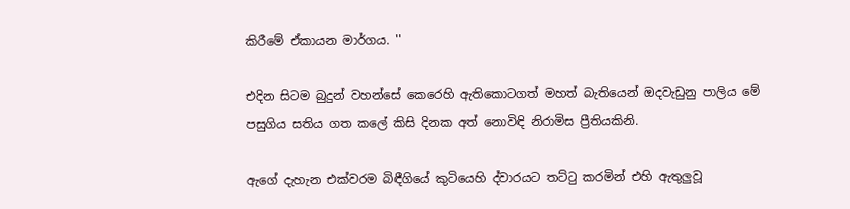කිරීමේ ඒකායන මාර්ගය. ''

එදින සිටම බුදුන් වහන්සේ කෙරෙහි ඇතිකොටගත් මහත් බැතියෙන් ඔදවැඩුනු පාලිය මේ පසුගිය සතිය ගත කලේ කිසි දිනක අත් නොවිඳි නිරාමිස ප්‍රීතියකිනි.

ඇගේ දැහැන එක්වරම බිඳීගියේ කුටියෙහි ද්වාරයට තට්ටු කරමින් එහි ඇතුලුවූ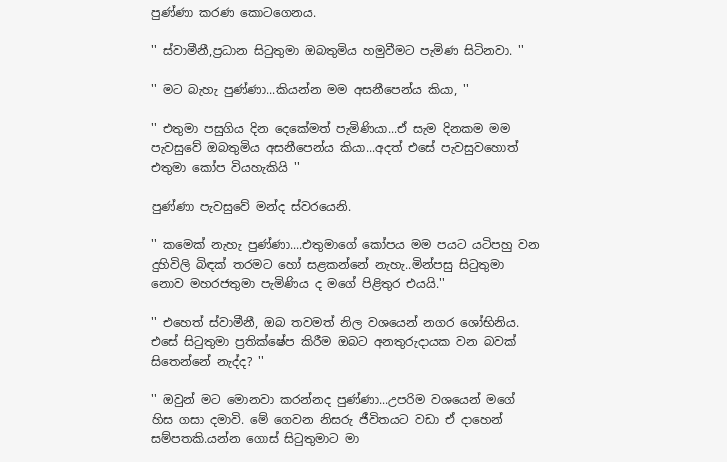පුණ්ණා කරණ කොටගෙනය.

'' ස්වාමීනී,ප්‍රධාන සිටුතුමා ඔබතුමිය හමුවීමට පැමිණ සිටිනවා. ''

'' මට බැහැ පුණ්ණා...කියන්න මම අසනීපෙන්ය කියා, ''

'' එතුමා පසුගිය දින දෙකේමත් පැමිණියා...ඒ සැම දිනකම මම පැවසුවේ ඔබතුමිය අසනීපෙන්ය කියා...අදත් එසේ පැවසුවහොත් එතුමා කෝප වියහැකියි ''

පුණ්ණා පැවසුවේ මන්ද ස්වරයෙනි.

'' කමෙක් නැහැ පුණ්ණා....එතුමාගේ කෝපය මම පයට යටිපහු වන දුහිවිලි බිඳක් තරමට හෝ සළකන්නේ නැහැ..මින්පසු සිටුතුමා නොව මහරජතුමා පැමිණිය ද මගේ පිළිතුර එයයි.''

'' එහෙත් ස්වාමීනී, ඔබ තවමත් නිල වශයෙන් නගර ශෝභිනිය. එසේ සිටුතුමා ප්‍රතික්ෂේප කිරීම ඔබට අනතුරුදායක වන බවක් සිතෙන්නේ නැද්ද? ''

'' ඔවුන් මට මොනවා කරන්නද පුණ්ණා...උපරිම වශයෙන් මගේ හිස ගසා දමාවි. මේ ගෙවන නිසරු ජීවිතයට වඩා ඒ දාහෙන් සම්පතකි.යන්න ගොස් සිටුතුමාට මා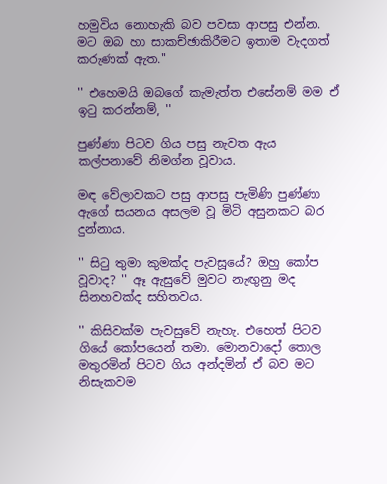හමුවිය නොහැකි බව පවසා ආපසු එන්න. මට ඔබ හා සාකච්ඡාකිරීමට ඉතාම වැදගත් කරුණක් ඇත.''

'' එහෙමයි ඔබගේ කැමැත්ත එසේනම් මම ඒ ඉටු කරන්නම්, ''

පුණ්ණා පිටව ගිය පසු නැවත ඇය කල්පනාවේ නිමග්න වූවාය.

මඳ වේලාවකට පසු ආපසු පැමිණි පුණ්ණා ඇගේ සයනය අසලම වූ මිටි අසුනකට බර දුන්නාය.

'' සිටු තුමා කුමක්ද පැවසූයේ? ඔහු කෝප වූවාද? '' ඈ ඇසුවේ මුවට නැඟුනු මද සිනහවක්ද සහිතවය.

'' කිසිවක්ම පැවසුවේ නැහැ. එහෙත් පිටව ගියේ කෝපයෙන් තමා. මොනවාදෝ තොල මතුරමින් පිටව ගිය අන්දමින් ඒ බව මට නිසැකවම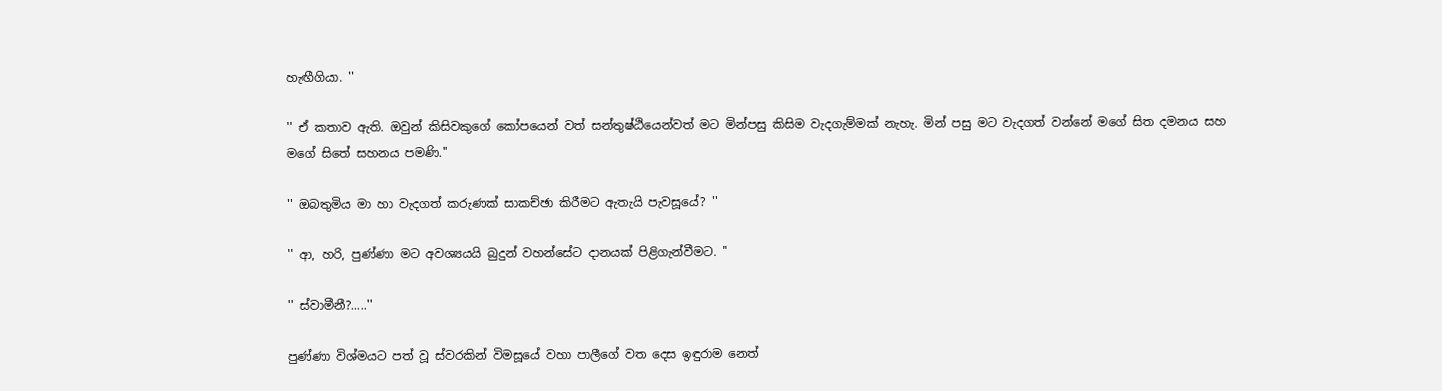හැඟීගියා. ''

'' ඒ කතාව ඇති. ඔවුන් කිසිවකුගේ කෝපයෙන් වත් සන්තුෂ්ඨියෙන්වත් මට මින්පසු කිසිම වැදගැම්මක් නැහැ. මින් පසු මට වැදගත් වන්නේ මගේ සිත දමනය සහ මගේ සිතේ සහනය පමණි.''

'' ඔබතුමිය මා හා වැදගත් කරුණක් සාකච්ඡා කිරීමට ඇතැයි පැවසූයේ? ''

'' ආ, හරි, පුණ්ණා මට අවශ්‍යයයි බුදුන් වහන්සේට දානයක් පිළිගැන්වීමට. ''

'' ස්වාමීනී?.....''

පුණ්ණා විශ්මයට පත් වූ ස්වරකින් විමසූයේ වහා පාලීගේ වත දෙස ඉඳුරාම නෙත්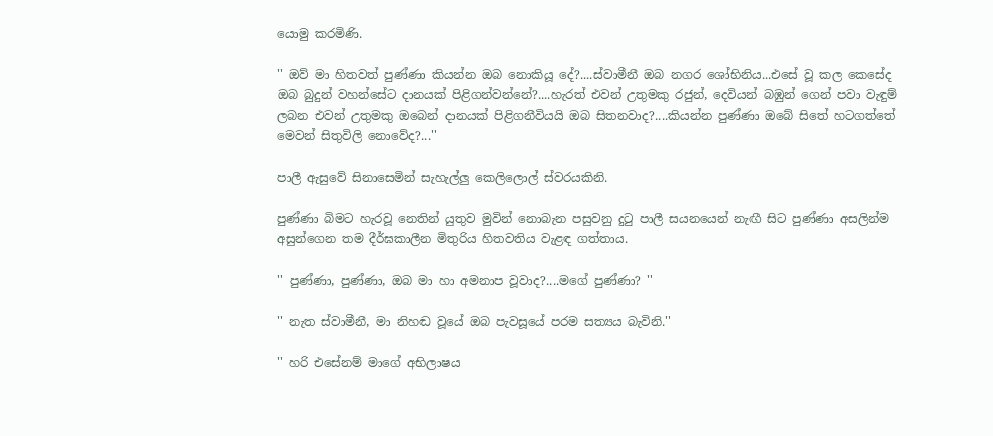යොමු කරමිණි.

'' ඔව් මා හිතවත් පුණ්ණා කියන්න ඔබ නොකියූ දේ?....ස්වාමීනී ඔබ නගර ශෝභිනිය...එසේ වූ කල කෙසේද ඔබ බුදුන් වහන්සේට දානයක් පිළිගන්වන්නේ?....හැරත් එවන් උතුමකු රජුන්, දෙවියන් බඹුන් ගෙන් පවා වැඳුම් ලබන එවන් උතුමකු ඔබෙන් දානයක් පිළිගනීවියයි ඔබ සිතනවාද?....කියන්න පුණ්ණා ඔබේ සිතේ හටගත්තේ මෙවන් සිතුවිලි නොවේද?...''

පාලී ඇසුවේ සිනාසෙමින් සැහැල්ලු කෙලිලොල් ස්වරයකිනි.

පුණ්ණා බිමට හැරවූ නෙතින් යුතුව මුවින් නොබැන පසුවනු දුටු පාලී සයනයෙන් නැඟී සිට පුණ්ණා අසලින්ම අසුන්ගෙන තම දීර්ඝකාලීන මිතුරිය හිතවතිය වැළඳ ගත්තාය.

'' පුණ්ණා, පුණ්ණා, ඔබ මා හා අමනාප වූවාද?....මගේ පුණ්ණා? ''

'' නැත ස්වාමීනී, මා නිහඬ වූයේ ඔබ පැවසූයේ පරම සත්‍යය බැවිනි.''

'' හරි එසේනම් මාගේ අභිලාෂය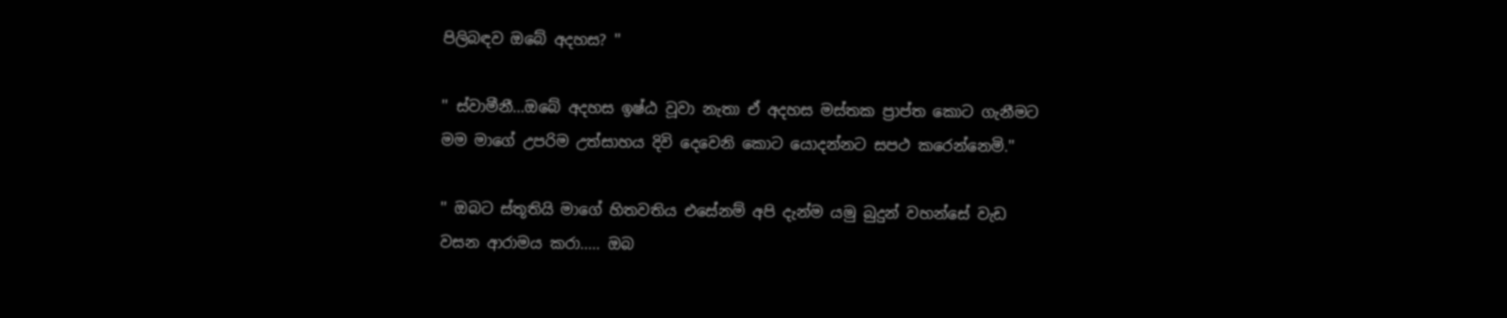පිලිබඳව ඔබේ අදහස? ''

'' ස්වාමීනී...ඔබේ අදහස ඉෂ්ඨ වූවා නැතා ඒ අදහස මස්තක ප්‍රාප්ත කොට ගැනීමට මම මාගේ උපරිම උත්සාහය දිවි දෙවෙනි කොට යොදන්නට සපථ කරෙන්නෙමි.''

'' ඔබට ස්තූතියි මාගේ හිතවතිය එසේනම් අපි දැන්ම යමු බුදුන් වහන්සේ වැඩ වසන ආරාමය කරා..... ඔබ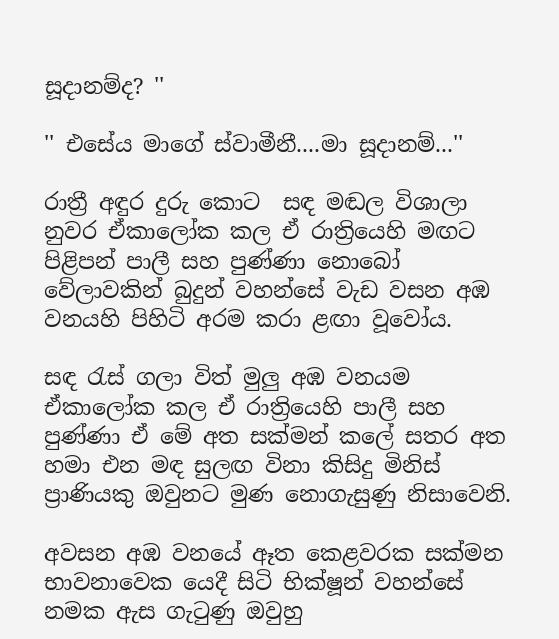සූදානම්ද? ''

'' එසේය මාගේ ස්වාමීනී....මා සූදානම්...''

රාත්‍රී අඳුර දුරු කොට  සඳ මඬල විශාලා නුවර ඒකාලෝක කල ඒ රාත්‍රියෙහි මඟට පිළිපන් පාලී සහ පුණ්ණා නොබෝ වේලාවකින් බුදුන් වහන්සේ වැඩ වසන අඹ වනයහි පිහිටි අරම කරා ළඟා වූවෝය.

සඳ රැස් ගලා විත් මුලු අඹ වනයම ඒකාලෝක කල ඒ රාත්‍රියෙහි පාලී සහ පුණ්ණා ඒ මේ අත සක්මන් කලේ සතර අත හමා එන මඳ සුලඟ විනා කිසිදු මිනිස් ප්‍රාණියකු ඔවුනට මුණ නොගැසුණු නිසාවෙනි.

අවසන අඹ වනයේ ඈත කෙළවරක සක්මන භාවනාවෙක යෙදී සිටි භික්ෂූන් වහන්සේ නමක ඇස ගැටුණු ඔවුහු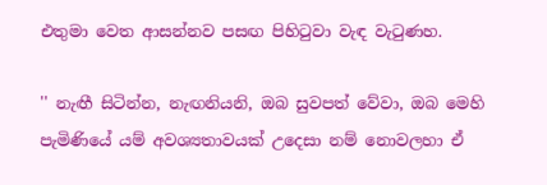එතුමා වෙත ආසන්නව පසඟ පිහිටුවා වැඳ වැටුණහ.

'' නැඟී සිටින්න, නැඟනියනි, ඔබ සුවපත් වේවා, ඔබ මෙහි පැමිණියේ යම් අවශ්‍යතාවයක් උදෙසා නම් නොවලහා ඒ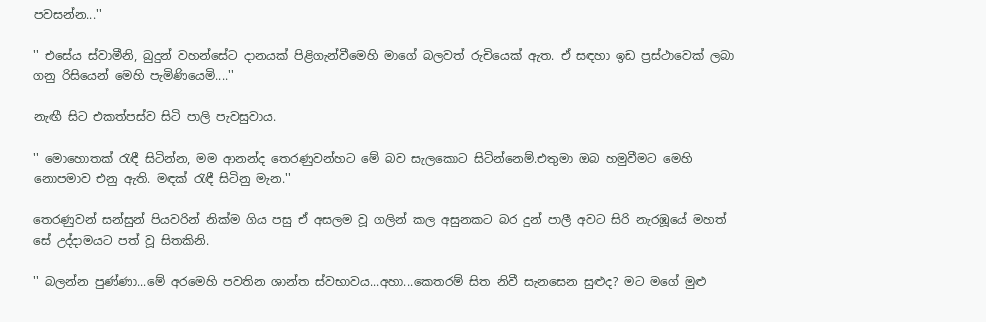පවසන්න...''

'' එසේය ස්වාමීනි, බුදුන් වහන්සේට දානයක් පිළිගැන්වීමෙහි මාගේ බලවත් රුචියෙක් ඇත. ඒ සඳහා ඉඩ ප්‍රස්ථාවෙක් ලබා ගනු රිසියෙන් මෙහි පැමිණියෙමි....''

නැඟී සිට එකත්පස්ව සිටි පාලි පැවසුවාය.

'' මොහොතක් රැඳී සිටින්න, මම ආනන්ද තෙරණුවන්හට මේ බව සැලකොට සිටින්නෙම්.එතුමා ඔබ හමුවීමට මෙහි නොපමාව එනු ඇති. මඳක් රැඳී සිටිනු මැන.''

තෙරණුවන් සන්සුන් පියවරින් නික්ම ගිය පසු ඒ අසලම වූ ගලින් කල අසුනකට බර දුන් පාලී අවට සිරි නැරඹූයේ මහත් සේ උද්දාමයට පත් වූ සිතකිනි.

'' බලන්න පුණ්ණා...මේ අරමෙහි පවතින ශාන්ත ස්වභාවය...අහා...කෙතරම් සිත නිවී සැනසෙන සුළුද? මට මගේ මුළු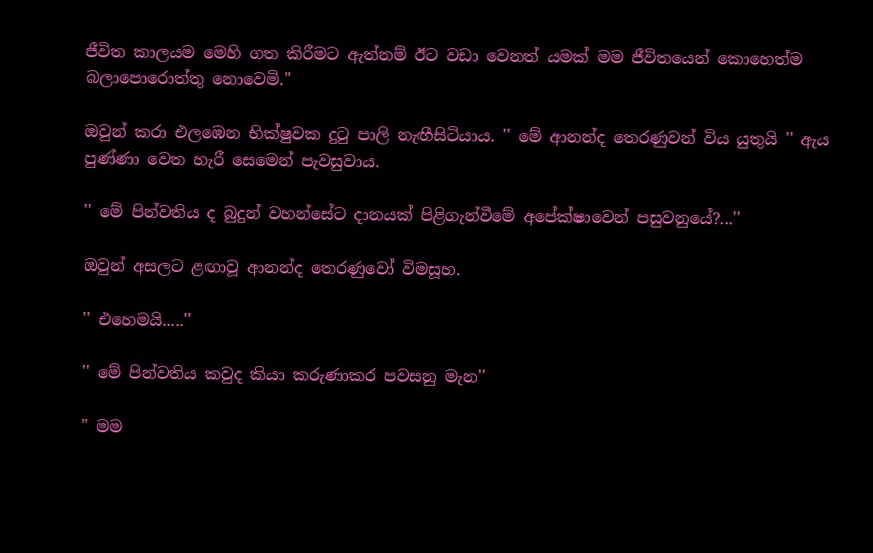ජීවිත කාලයම මෙහි ගත කිරීමට ඇත්නම් ඊට වඩා වෙනත් යමක් මම ජීවිතයෙන් කොහෙත්ම බලාපොරොත්තු නොවෙමි.''

ඔවුන් කරා එලඹෙන භික්ෂුවක දුටු පාලි නැඟීසිටියාය. '' මේ ආනන්ද තෙරණුවන් විය යුතුයි '' ඇය පුණ්ණා වෙත හැරී සෙමෙන් පැවසුවාය.

'' මේ පින්වතිය ද බුදුන් වහන්සේට දානයක් පිළිගැන්වීමේ අපේක්ෂාවෙන් පසුවනුයේ?...''

ඔවුන් අසලට ළඟාවූ ආනන්ද තෙරණුවෝ විමසූහ.

'' එහෙමයි.....''

'' මේ පින්වතිය කවුද කියා කරුණාකර පවසනු මැන''

" මම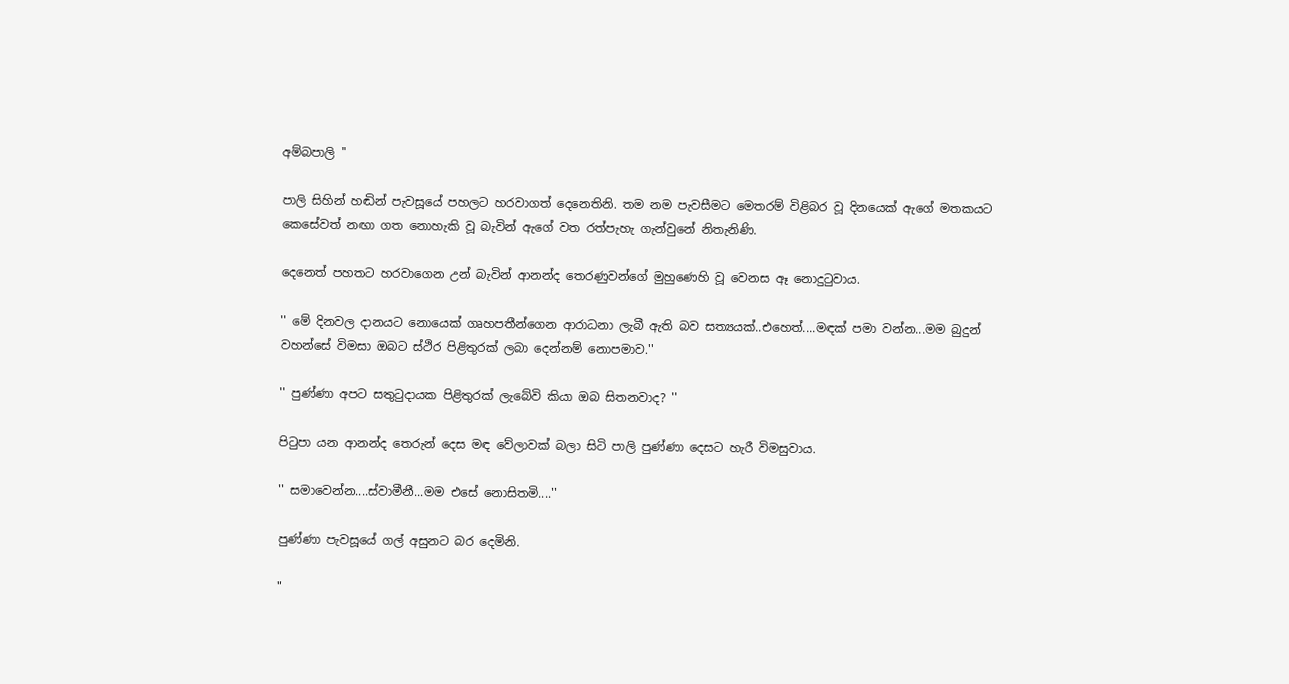අම්බපාලි ''

පාලි සිහින් හඬින් පැවසූයේ පහලට හරවාගත් දෙනෙතිනි. තම නම පැවසීමට මෙතරම් විළිබර වූ දිනයෙක් ඇගේ මතකයට කෙසේවත් නඟා ගත නොහැකි වූ බැවින් ඇගේ වත රත්පැහැ ගැන්වුනේ නිතැනිණි.

දෙනෙත් පහතට හරවාගෙන උන් බැවින් ආනන්ද තෙරණුවන්ගේ මුහුණෙහි වූ වෙනස ඈ නොදුටුවාය.

'' මේ දිනවල දානයට නොයෙක් ගෘහපතීන්ගෙන ආරාධනා ලැබී ඇති බව සත්‍යයක්..එහෙත්....මඳක් පමා වන්න...මම බුදුන් වහන්සේ විමසා ඔබට ස්ථිර පිළිතුරක් ලබා දෙන්නම් නොපමාව.''

'' පුණ්ණා අපට සතුටුදායක පිළිතුරක් ලැබේවි කියා ඔබ සිතනවාද? ''

පිටුපා යන ආනන්ද තෙරුන් දෙස මඳ වේලාවක් බලා සිටි පාලි පුණ්ණා දෙසට හැරී විමසුවාය.

'' සමාවෙන්න....ස්වාමීනී...මම එසේ නොසිතමි....''

පුණ්ණා පැවසූයේ ගල් අසුනට බර දෙමිනි.

"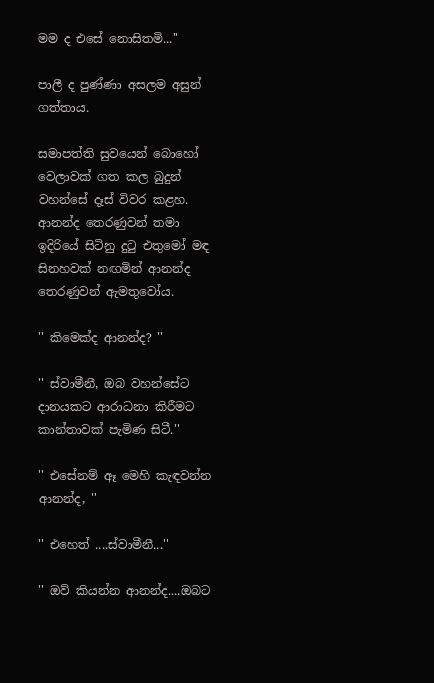මම ද එසේ නොසිතමි...''

පාලී ද පුණ්ණා අසලම අසුන් ගත්තාය.

සමාපත්ති සුවයෙන් බොහෝ වෙලාවක් ගත කල බුදුන් වහන්සේ දෑස් විවර කළහ. ආනන්ද තෙරණුවන් තමා ඉදිරියේ සිටිනු දුටු එතුමෝ මඳ සිනහවක් නඟමින් ආනන්ද තෙරණුවන් ඇමතුවෝය.

'' කිමෙක්ද ආනන්ද? ''

'' ස්වාමීනී, ඔබ වහන්සේට දානයකට ආරාධනා කිරීමට කාන්තාවක් පැමිණ සිටී.''

'' එසේනම් ඈ මෙහි කැඳවන්න ආනන්ද, ''

'' එහෙත් ....ස්වාමීනී...''

'' ඔව් කියන්න ආනන්ද....ඔබට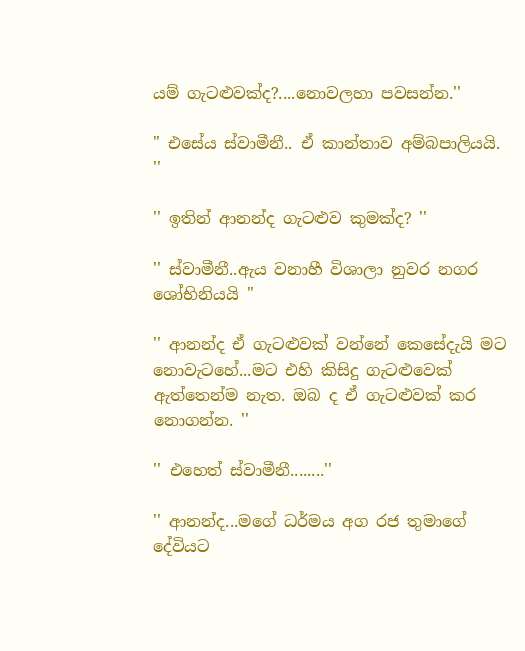යම් ගැටළුවක්ද?....නොවලහා පවසන්න.''

" එසේය ස්වාමීනී.. ඒ කාන්තාව අම්බපාලියයි. ''

'' ඉතින් ආනන්ද ගැටළුව කුමක්ද? ''

'' ස්වාමීනී..ඇය වනාහී විශාලා නුවර නගර ශෝභිනියයි ''

'' ආනන්ද ඒ ගැටළුවක් වන්නේ කෙසේදැයි මට නොවැටහේ...මට එහි කිසිදු ගැටළුවෙක් ඇත්තෙන්ම නැත. ඔබ ද ඒ ගැටළුවක් කර නොගන්න. ''

'' එහෙත් ස්වාමීනී........''

'' ආනන්ද...මගේ ධර්මය අග රජ තුමාගේ දේවියට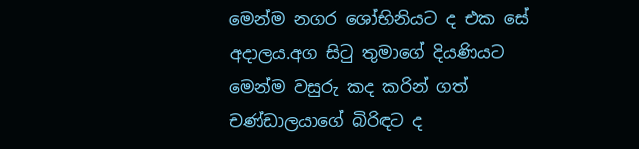මෙන්ම නගර ශෝභිනියට ද එක සේ අදාලය.අග සිටු තුමාගේ දියණියට මෙන්ම වසුරු කද කරින් ගත් චණ්ඩාලයාගේ බිරිඳට ද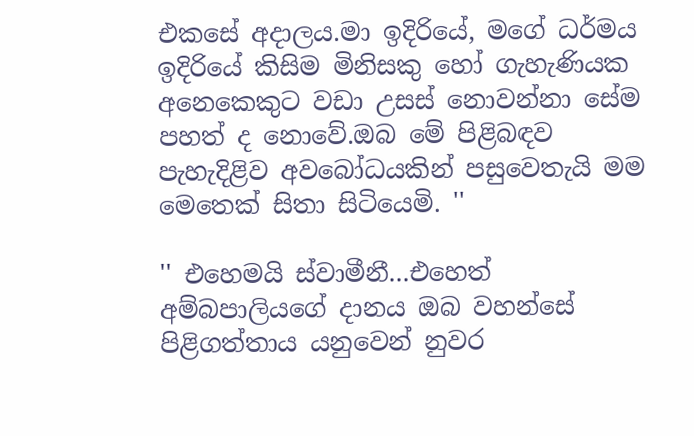එකසේ අදාලය.මා ඉදිරියේ, මගේ ධර්මය ඉදිරියේ කිසිම මිනිසකු හෝ ගැහැණියක අනෙකෙකුට වඩා උසස් නොවන්නා සේම පහත් ද නොවේ.ඔබ මේ පිළිබඳව පැහැදිළිව අවබෝධයකින් පසුවෙතැයි මම මෙතෙක් සිතා සිටියෙමි. ''

'' එහෙමයි ස්වාමීනී...එහෙත් අම්බපාලියගේ දානය ඔබ වහන්සේ පිළිගත්තාය යනුවෙන් නුවර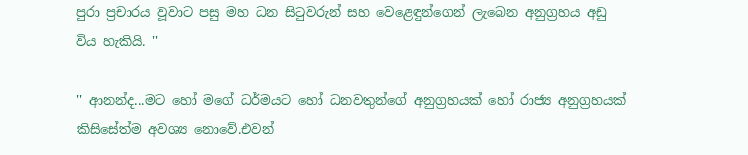පුරා ප්‍රචාරය වූවාට පසු මහ ධන සිටුවරුන් සහ වෙළෙඳුන්ගෙන් ලැබෙන අනුග්‍රහය අඩු විය හැකියි. ''

'' ආනන්ද...මට හෝ මගේ ධර්මයට හෝ ධනවතුන්ගේ අනුග්‍රහයක් හෝ රාජ්‍ය අනුග්‍රහයක් කිසිසේත්ම අවශ්‍ය නොවේ.එවන්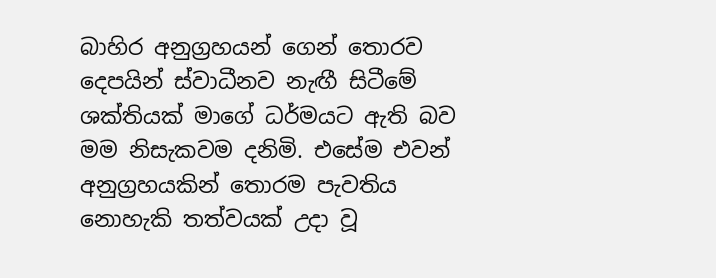බාහිර අනුග්‍රහයන් ගෙන් තොරව දෙපයින් ස්වාධීනව නැඟී සිටීමේ ශක්තියක් මාගේ ධර්මයට ඇති බව මම නිසැකවම දනිමි. එසේම එවන් අනුග්‍රහයකින් තොරම පැවතිය නොහැකි තත්වයක් උදා වූ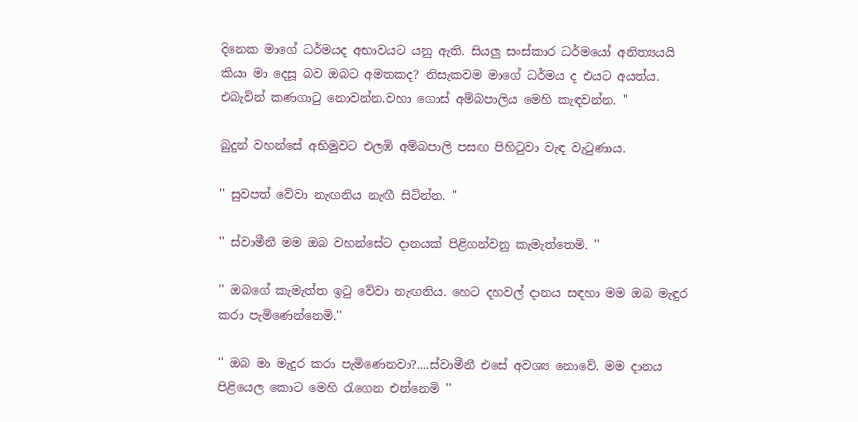දිනෙක මාගේ ධර්මයද අභාවයට යනු ඇති. සියලු සංස්කාර ධර්මයෝ අනිත්‍යයයි කියා මා දෙසූ බව ඔබට අමතකද? නිසැකවම මාගේ ධර්මය ද එයට අයත්ය. එබැවින් කණගාටු නොවන්න.වහා ගොස් අම්බපාලිය මෙහි කැඳවන්න. ''

බුදුන් වහන්සේ අභිමුවට එලඹි අම්බපාලි පසඟ පිහිටුවා වැඳ වැටුණාය.

'' සුවපත් වේවා නැඟනිය නැඟී සිටින්න. ''

'' ස්වාමීනී මම ඔබ වහන්සේට දානයක් පිළිගන්වනු කැමැත්තෙමි. ''

'' ඔබගේ කැමැත්ත ඉටු වේවා නැඟනිය. හෙට දහවල් දානය සඳහා මම ඔබ මැඳුර කරා පැමිණෙන්නෙමි.''

'' ඔබ මා මැදුර කරා පැමිණෙනවා?....ස්වාමීනී එසේ අවශ්‍ය නොවේ. මම දානය පිළියෙල කොට මෙහි රැගෙන එන්නෙමි ''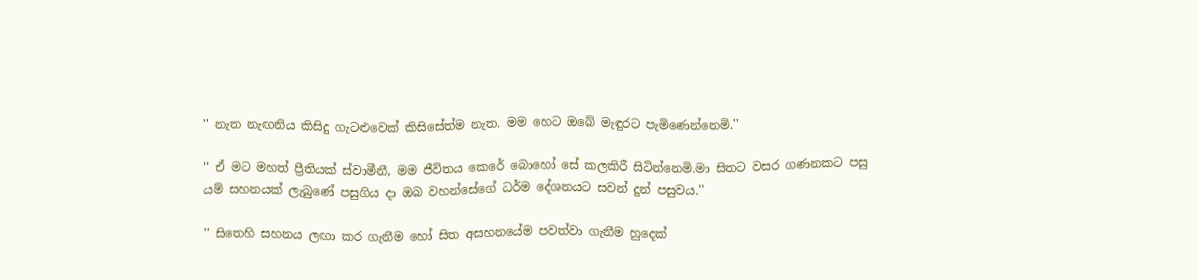'' නැත නැඟනිය කිසිදු ගැටළුවෙක් කිසිසේත්ම නැත. මම හෙට ඔබේ මැඳුරට පැමිණෙන්නෙමි.''

'' ඒ මට මහත් ප්‍රීතියක් ස්වාමීනී, මම ජීවිතය කෙරේ බොහෝ සේ කලකිරී සිටින්නෙමි.මා සිතට වසර ගණනකට පසු යම් සහනයක් ලැබුණේ පසුගිය දා ඔබ වහන්සේගේ ධර්ම දේශනයට සවන් දුන් පසුවය.''

'' සිතෙහි සහනය ලඟා කර ගැනීම හෝ සිත අසහනයේම පවත්වා ගැනීම හුදෙක්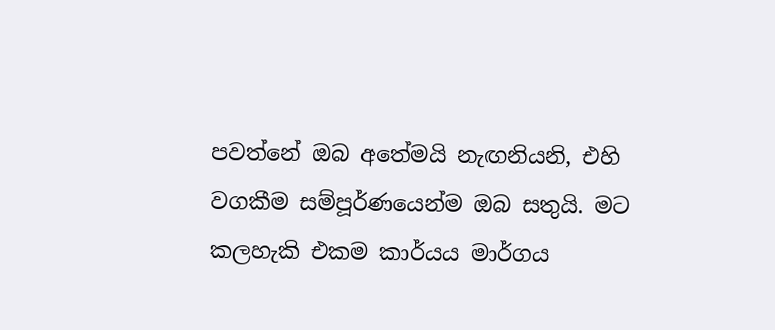පවත්නේ ඔබ අතේමයි නැඟනියනි, එහි වගකීම සම්පූර්ණයෙන්ම ඔබ සතුයි. මට කලහැකි එකම කාර්යය මාර්ගය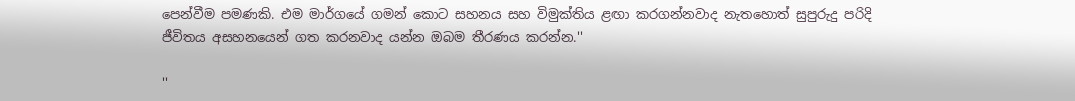පෙන්වීම පමණකි. එම මාර්ගයේ ගමන් කොට සහනය සහ විමුක්තිය ළඟා කරගන්නවාද නැතහොත් සුපුරුදු පරිදි ජීවිතය අසහනයෙන් ගත කරනවාද යන්න ඔබම තීරණය කරන්න.''

''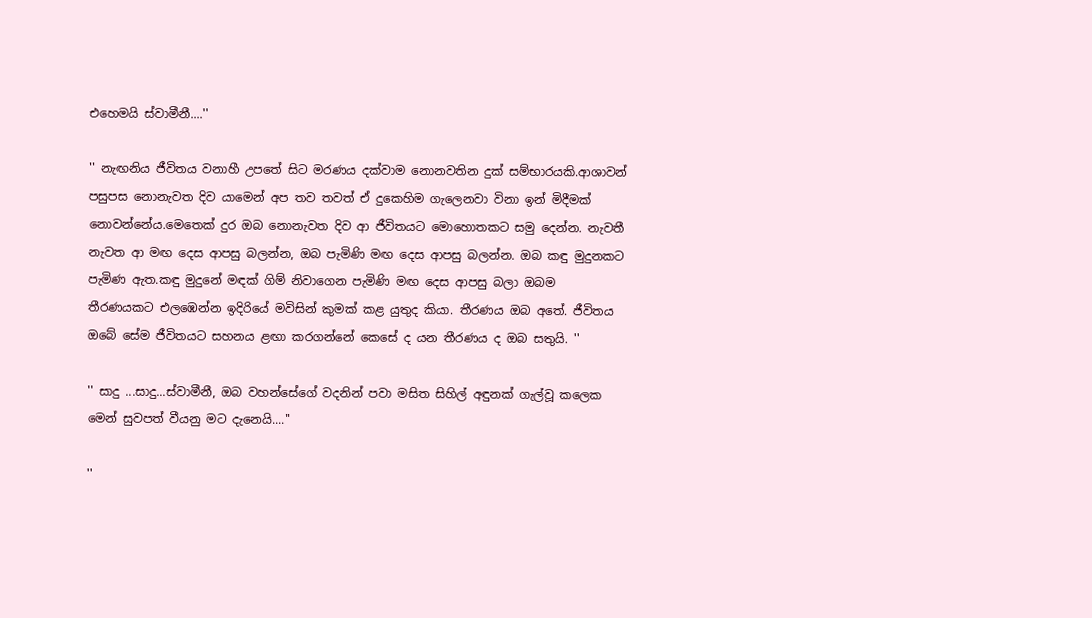එහෙමයි ස්වාමීනී....''

'' නැඟනිය ජීවිතය වනාහී උපතේ සිට මරණය දක්වාම නොනවතින දුක් සම්භාරයකි.ආශාවන් පසුපස නොනැවත දිව යාමෙන් අප තව තවත් ඒ දුකෙහිම ගැලෙනවා විනා ඉන් මිදීමක් නොවන්නේය.මෙතෙක් දුර ඔබ නොනැවත දිව ආ ජීවිතයට මොහොතකට සමු දෙන්න. නැවතී නැවත ආ මඟ දෙස ආපසු බලන්න, ඔබ පැමිණි මඟ දෙස ආපසු බලන්න. ඔබ කඳු මුදුනකට පැමිණ ඇත.කඳු මුදුනේ මඳක් ගිම් නිවාගෙන පැමිණි මඟ දෙස ආපසු බලා ඔබම තීරණයකට එලඹෙන්න ඉදිරියේ මවිසින් කුමක් කළ යුතුද කියා. තීරණය ඔබ අතේ. ජීවිතය ඔබේ සේම ජීවිතයට සහනය ළඟා කරගන්නේ කෙසේ ද යන තීරණය ද ඔබ සතුයි. ''

'' සාදු ...සාදු...ස්වාමීනී, ඔබ වහන්සේගේ වදනින් පවා මසිත සිහිල් අඳුනක් ගැල්වූ කලෙක මෙන් සුවපත් වීයනු මට දැනෙයි....''

''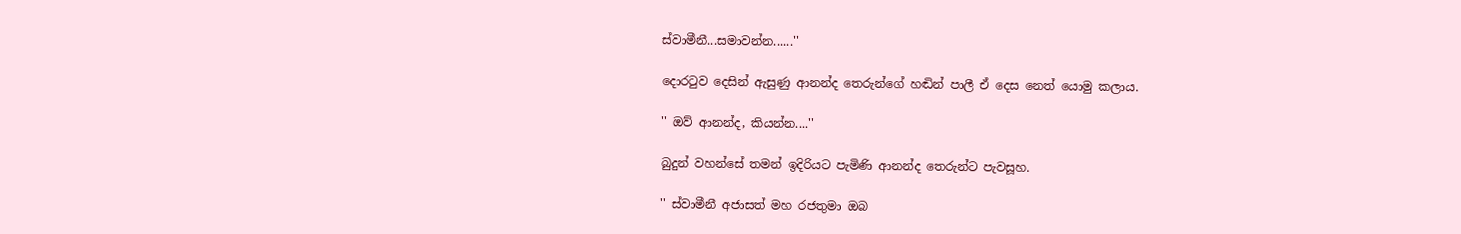ස්වාමීනී...සමාවන්න......''

දොරටුව දෙසින් ඇසුණු ආනන්ද තෙරුන්ගේ හඬින් පාලී ඒ දෙස නෙත් යොමු කලාය.

'' ඔව් ආනන්ද, කියන්න....''

බුදුන් වහන්සේ තමන් ඉදිරියට පැමිණි ආනන්ද තෙරුන්ට පැවසූහ.

'' ස්වාමීනී අජාසත් මහ රජතුමා ඔබ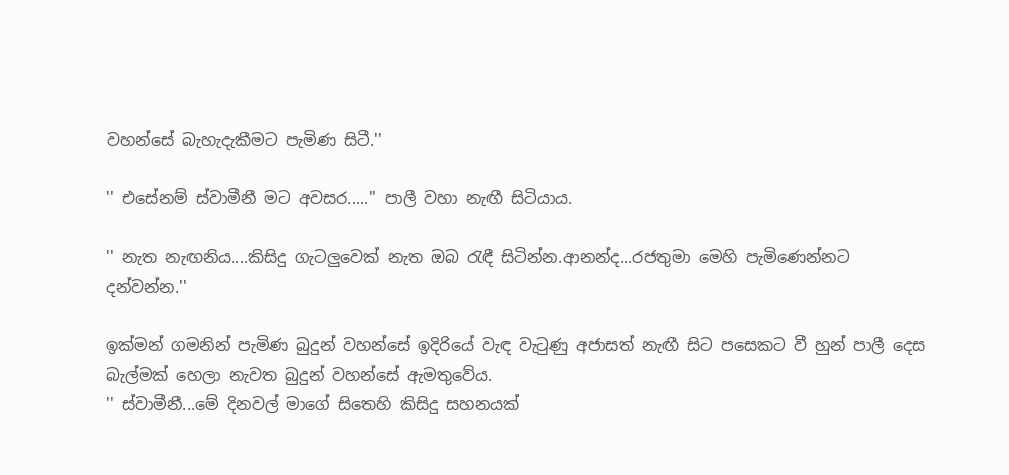වහන්සේ බැහැදැකීමට පැමිණ සිටී.''

'' එසේනම් ස්වාමීනී මට අවසර.....'' පාලී වහා නැඟී සිටියාය.

'' නැත නැඟනිය....කිසිදු ගැටලුවෙක් නැත ඔබ රැඳී සිටින්න.ආනන්ද...රජතුමා මෙහි පැමිණෙන්නට දන්වන්න.''

ඉක්මන් ගමනින් පැමිණ බුදුන් වහන්සේ ඉදිරියේ වැඳ වැටුණු අජාසත් නැඟී සිට පසෙකට වී හුන් පාලී දෙස බැල්මක් හෙලා නැවත බුදුන් වහන්සේ ඇමතුවේය.
'' ස්වාමීනී...මේ දිනවල් මාගේ සිතෙහි කිසිදු සහනයක්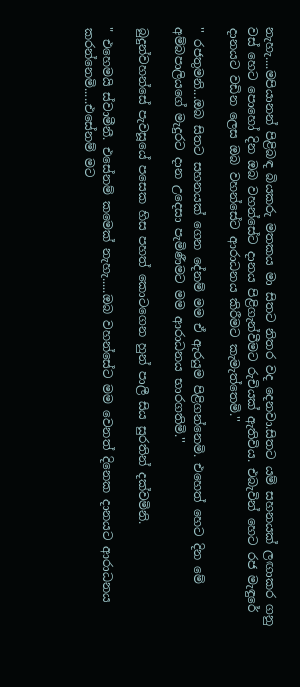නැහැ....මපියානන් පිළිබඳ බියකරු මතකය මා සිතට නිතර වද දෙනවා.සිතට යම් සහනයක් ලඟාකර ගනු වස් හෙට පොහෝ දින ඔබ වහන්සේට දානය පිළිගැන්වීමට රුචියක් ඇතිවිය. එබැවින් හෙට රජ මැඳුරේ දානයට වඩින ලෙස ඔබ වහන්සේට ආරාධනය කිරීමට කැමැත්තෙමි.''

'' රජතුමනි...ඔබ සිතට සහනයක් ගෙන දේනම් මම ඒ ඇරයුම පිළිගන්නෙමි. එහෙත් හෙට දින මේ අම්බපාලියගේ මැදුරට දාන උදෙසා පැමිණීමට මම ආරාධනය භාරගතිමි.''

බුදුන්වහන්සේ පැවසූයේ පසෙක හිස පහත් කොටගෙන හුන් පාලී සිය සුරතින් දක්වමිනි.

" එහෙමයි ස්වාමීනී. එසේනම් කමෙක් නැහැ.....ඔබ වහන්සේට මම වෙනත් දිනෙක දානයට ආරාධනය කරන්නෙමි.....එසේනම් මට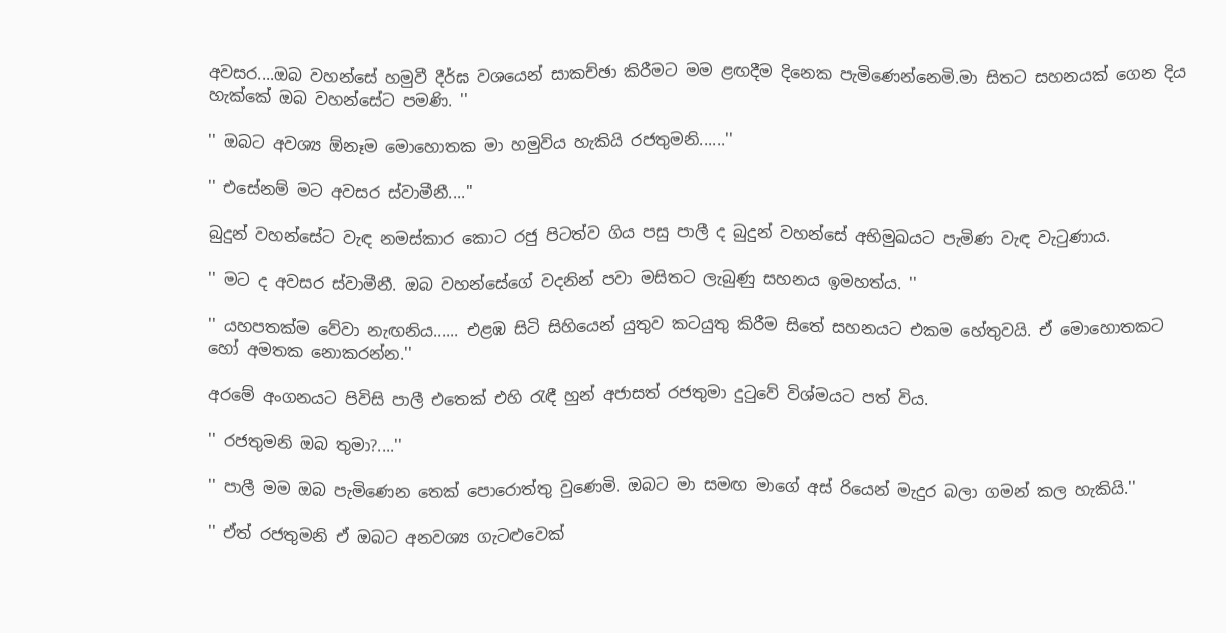අවසර....ඔබ වහන්සේ හමුවී දීර්ඝ වශයෙන් සාකච්ඡා කිරීමට මම ළඟදීම දිනෙක පැමිණෙන්නෙමි.මා සිතට සහනයක් ගෙන දිය හැක්කේ ඔබ වහන්සේට පමණි. ''

'' ඔබට අවශ්‍ය ඕනෑම මොහොතක මා හමුවිය හැකියි රජතුමනි......''

'' එසේනම් මට අවසර ස්වාමීනී....''

බුදුන් වහන්සේට වැඳ නමස්කාර කොට රජු පිටත්ව ගිය පසු පාලී ද බුදුන් වහන්සේ අභිමුඛයට පැමිණ වැඳ වැටුණාය.

'' මට ද අවසර ස්වාමීනී. ඔබ වහන්සේගේ වදනින් පවා මසිතට ලැබුණු සහනය ඉමහත්ය. ''

'' යහපතක්ම වේවා නැඟනිය...... එළඹ සිටි සිහියෙන් යුතුව කටයුතු කිරීම සිතේ සහනයට එකම හේතුවයි. ඒ මොහොතකට හෝ අමතක නොකරන්න.''

අරමේ අංගනයට පිවිසි පාලී එතෙක් එහි රැඳී හුන් අජාසත් රජතුමා දුටුවේ විශ්මයට පත් විය.

'' රජතුමනි ඔබ තුමා?....''

'' පාලී මම ඔබ පැමිණෙන තෙක් පොරොත්තු වුණෙමි. ඔබට මා සමඟ මාගේ අස් රියෙන් මැදුර බලා ගමන් කල හැකියි.''

'' ඒත් රජතුමනි ඒ ඔබට අනවශ්‍ය ගැටළුවෙක්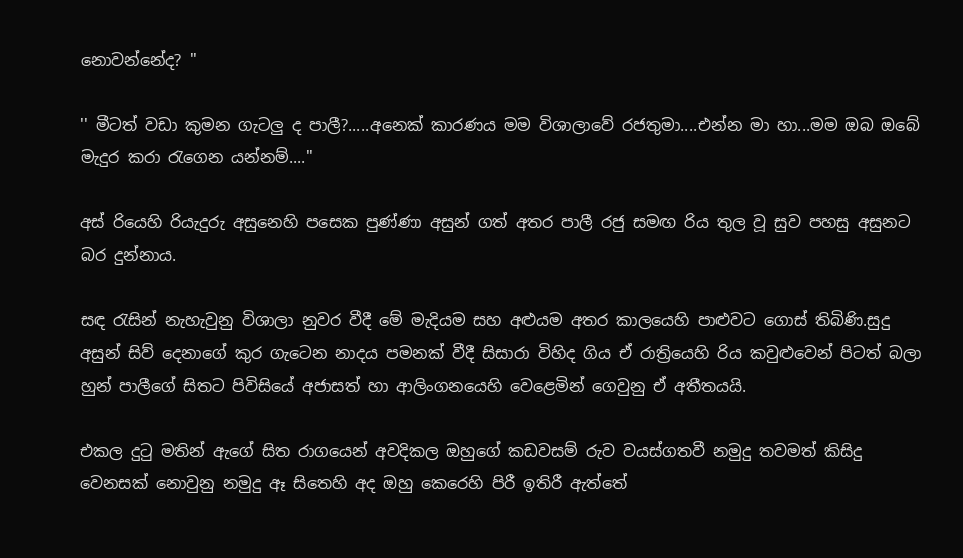නොවන්නේද? ''

'' මීටත් වඩා කුමන ගැටලු ද පාලී?.....අනෙක් කාරණය මම විශාලාවේ රජතුමා....එන්න මා හා...මම ඔබ ඔබේ මැදුර කරා රැගෙන යන්නම්....''

අස් රියෙහි රියැදුරු අසුනෙහි පසෙක පුණ්ණා අසුන් ගත් අතර පාලී රජු සමඟ රිය තුල වූ සුව පහසු අසුනට බර දුන්නාය.

සඳ රැසින් නැහැවුනු විශාලා නුවර වීදී මේ මැදියම සහ අළුයම අතර කාලයෙහි පාළුවට ගොස් තිබිණි.සුදු අසුන් සිව් දෙනාගේ කුර ගැටෙන නාදය පමනක් වීදී සිසාරා විහිද ගිය ඒ රාත්‍රියෙහි රිය කවුළුවෙන් පිටත් බලා හුන් පාලීගේ සිතට පිවිසියේ අජාසත් හා ආලිංගනයෙහි වෙළෙමින් ගෙවුනු ඒ අතීතයයි.

එකල දුටු මතින් ඇගේ සිත රාගයෙන් අවදිකල ඔහුගේ කඩවසම් රුව වයස්ගතවී නමුදු තවමත් කිසිදු වෙනසක් නොවුනු නමුදු ඈ සිතෙහි අද ඔහු කෙරෙහි පිරී ඉතිරී ඇත්තේ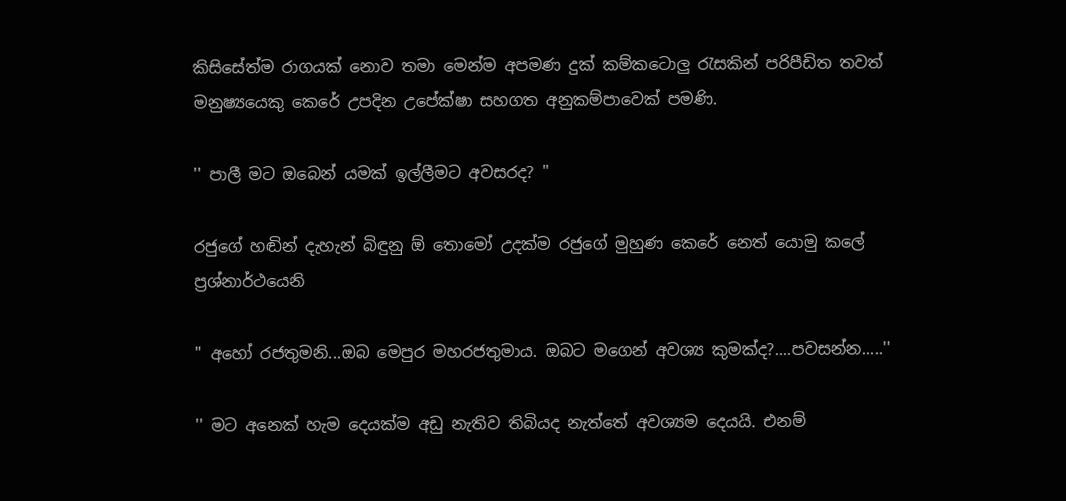කිසිසේත්ම රාගයක් නොව තමා මෙන්ම අපමණ දුක් කම්කටොලු රැසකින් පරිපීඩිත තවත් මනුෂ්‍යයෙකු කෙරේ උපදින උපේක්ෂා සහගත අනුකම්පාවෙක් පමණි.

'' පාලී මට ඔබෙන් යමක් ඉල්ලීමට අවසරද? ''

රජුගේ හඬින් දැහැන් බිඳුනු ඕ තොමෝ උදක්ම රජුගේ මුහුණ කෙරේ නෙත් යොමු කලේ ප්‍රශ්නාර්ථයෙනි

" අහෝ රජතුමනි...ඔබ මෙපුර මහරජතුමාය. ඔබට මගෙන් අවශ්‍ය කුමක්ද?....පවසන්න.....''

'' මට අනෙක් හැම දෙයක්ම අඩු නැතිව තිබියද නැත්තේ අවශ්‍යම දෙයයි. එනම්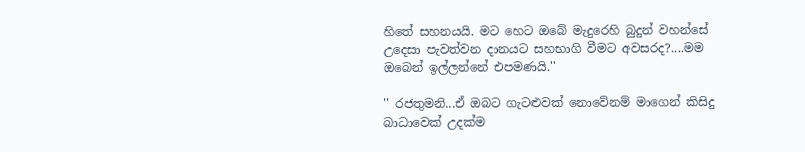හිතේ සහනයයි. මට හෙට ඔබේ මැදුරෙහි බුදුන් වහන්සේ උදෙසා පැවත්වන දානයට සහභාගි වීමට අවසරද?....මම ඔබෙන් ඉල්ලන්නේ එපමණයි.''

'' රජතුමනි...ඒ ඔබට ගැටළුවක් නොවේනම් මාගෙන් කිසිදු බාධාවෙක් උදක්ම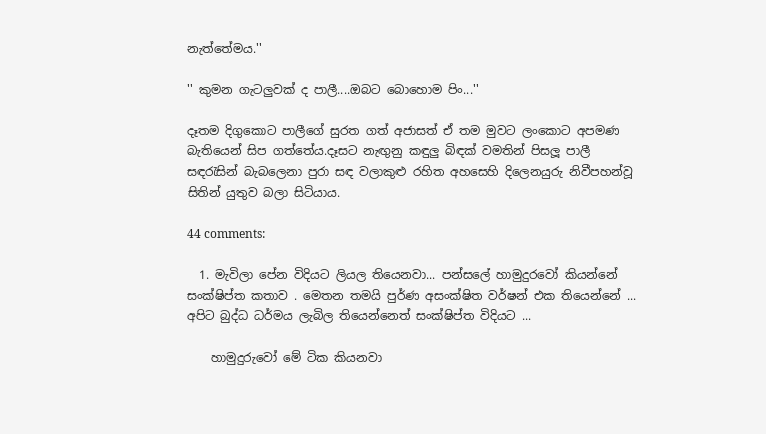නැත්තේමය.''

'' කුමන ගැටලුවක් ද පාලී....ඔබට බොහොම පිං...''

දෑතම දිගුකොට පාලීගේ සුරත ගත් අජාසත් ඒ තම මුවට ලංකොට අපමණ බැතියෙන් සිප ගත්තේය.දෑසට නැඟුනු කඳුලු බිඳක් වමතින් පිසලූ පාලී සඳරැසින් බැබලෙනා පුරා සඳ වලාකුළු රහිත අහසෙහි දිලෙනයුරු නිවීපහන්වූ සිතින් යුතුව බලා සිටියාය.

44 comments:

  1. මැවිලා පේන විදියට ලියල තියෙනවා... පන්සලේ හාමුදුරවෝ කියන්නේ සංක්ෂිප්ත කතාව . මෙතන තමයි පුර්ණ අසංක්ෂිත වර්ෂන් එක තියෙන්නේ ... අපිට බුද්ධ ධර්මය ලැබිල තියෙන්නෙත් සංක්ෂිප්ත විදියට ...

    හාමුදුරුවෝ මේ ටික කියනවා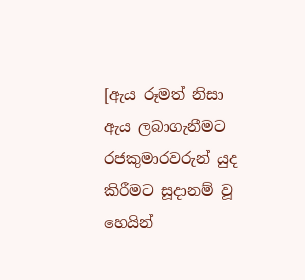[ඇය රූමත් නිසා ඇය ලබාගැනීමට රජකුමාරවරුන් යුද කිරීමට සූදානම් වූ හෙයින්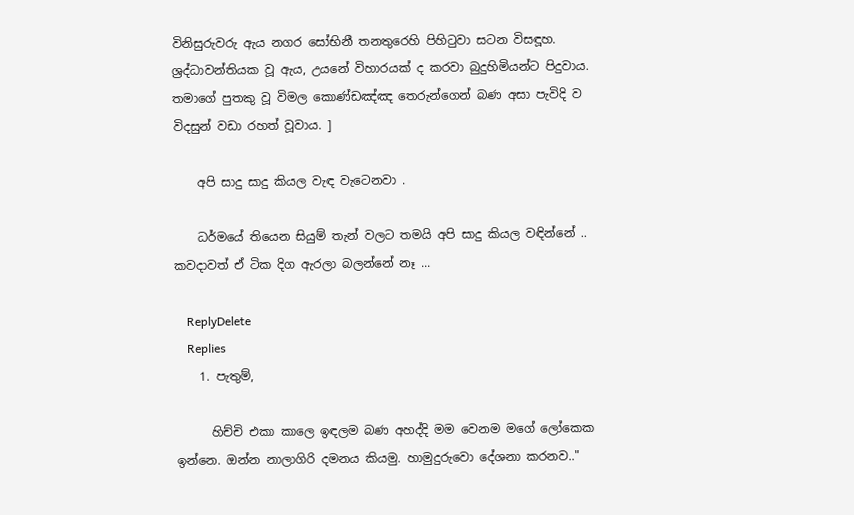විනිසුරුවරු ඇය නගර සෝභිනී තනතුරෙහි පිහිටුවා සටන විසඳූහ. ශ්‍රද්ධාවන්තියක වූ ඇය, උයනේ විහාරයක් ද කරවා බුදුහිමියන්ට පිදුවාය. තමාගේ පුතකු වූ විමල කොණ්ඩඤ්ඤ තෙරුන්ගෙන් බණ අසා පැවිදි ව විදසුන් වඩා රහත් වූවාය. ]

    අපි සාදු සාදු කියල වැඳ වැටෙනවා .

    ධර්මයේ තියෙන සියුම් තැන් වලට තමයි අපි සාදු කියල වඳින්නේ .. කවදාවත් ඒ ටික දිග ඇරලා බලන්නේ නෑ ...

    ReplyDelete
    Replies
    1. පැතුම්,

      හිච්චි එකා කාලෙ ඉඳලම බණ අහද්දි මම වෙනම මගේ ලෝකෙක ඉන්නෙ. ඔන්න නාලාගිරි දමනය කියමු. හාමුදුරුවො දේශනා කරනව.."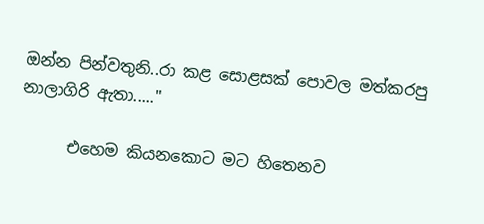ඔන්න පින්වතුනි..රා කළ සොළසක් පොවල මත්කරපු නාලාගිරි ඇතා....."

      එහෙම කියනකොට මට හිතෙනව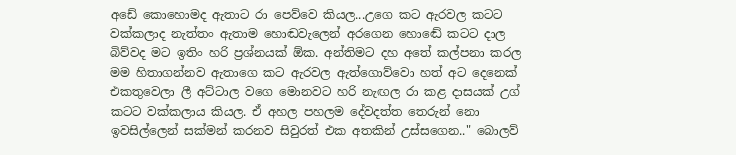අඩේ කොහොමද ඇතාට රා පෙව්වෙ කියල...උගෙ කට ඇරවල කටට වක්කලාද නැත්තං ඇතාම හොඬවැලෙන් අරගෙන හොඬේ කටට දාල බිව්වද මට ඉතිං හරි ප්‍රශ්නයක් ඕක. අන්තිමට දහ අතේ කල්පනා කරල මම හිතාගන්නව ඇතාගෙ කට ඇරවල ඇත්ගොව්වො හත් අට දෙනෙක් එකතුවෙලා ලී අට්ටාල වගෙ මොනවට හරි නැඟල රා කළ දාසයක් උග් කටට වක්කලාය කියල. ඒ අහල පහලම දේවදත්ත තෙරුන් නො ඉවසිල්ලෙන් සක්මන් කරනව සිවුරත් එක අතකින් උස්සගෙන.." බොලව්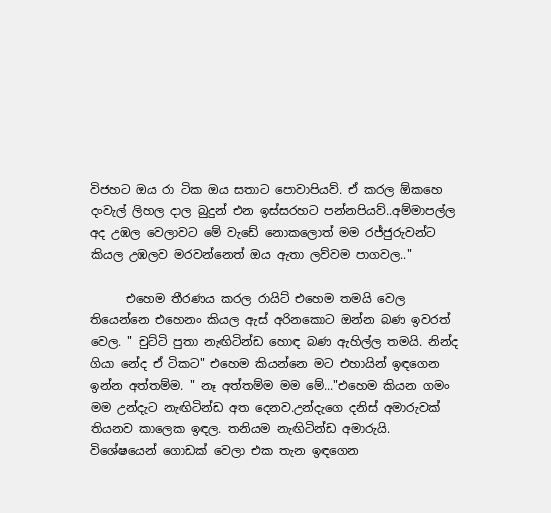විජහට ඔය රා ටික ඔය සතාට පොවාපියව්. ඒ කරල ඕකහෙ දංවැල් ලිහල දාල බුදුන් එන ඉස්සරහට පන්නපියව්..අම්මාපල්ල අද උඹල වෙලාවට මේ වැඩේ නොකලොත් මම රජ්ජුරුවන්ට කියල උඹලව මරවන්නෙත් ඔය ඇතා ලව්වම පාගවල.."

      එහෙම තීරණය කරල රායිට් එහෙම තමයි වෙල තියෙන්නෙ එහෙනං කියල ඇස් අරිනකොට ඔන්න බණ ඉවරත් වෙල. " චුට්ටි පුතා නැඟිටින්ඩ හොඳ බණ ඇහිල්ල තමයි. නින්ද ගියා නේද ඒ ටිකට" එහෙම කියන්නෙ මට එහායින් ඉඳගෙන ඉන්න අත්තම්ම. " නෑ අත්තම්ම මම මේ..."එහෙම කියන ගමං මම උන්දැට නැඟිටින්ඩ අත දෙනව.උන්දැගෙ දනිස් අමාරුවක් තියනව කාලෙක ඉඳල. තනියම නැඟිටින්ඩ අමාරුයි. විශේෂයෙන් ගොඩක් වෙලා එක තැන ඉඳගෙන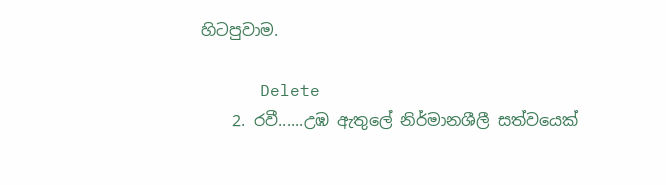හිටපුවාම.

      Delete
    2. රවී......උඹ ඇතුලේ නිර්මානශීලී සත්වයෙක්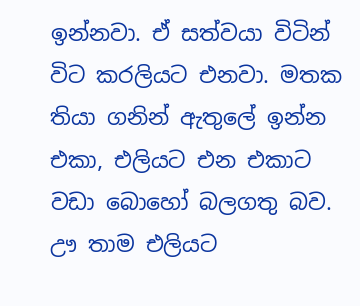ඉන්නවා. ඒ සත්වයා විටින් විට කරලියට එනවා. මතක තියා ගනින් ඇතුලේ ඉන්න එකා, එලියට එන එකාට වඩා බොහෝ බලගතු බව. ඌ තාම එලියට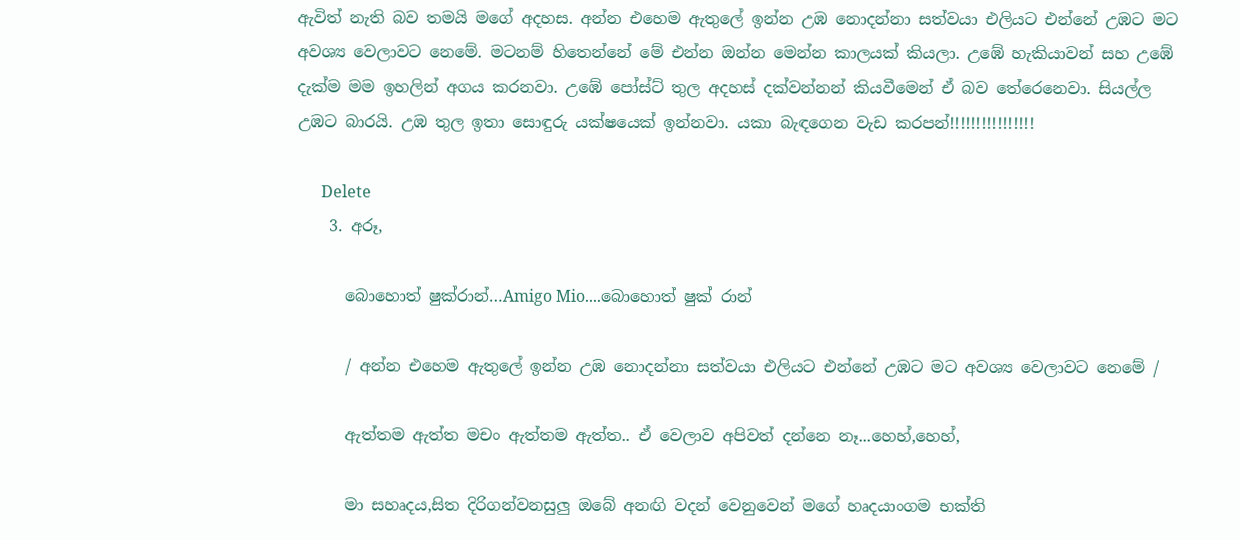ඇවිත් නැති බව තමයි මගේ අදහස. අන්න එහෙම ඇතුලේ ඉන්න උඹ නොදන්නා සත්වයා එලියට එන්නේ උඹට මට අවශ්‍ය වෙලාවට නෙමේ. මටනම් හිතෙන්නේ මේ එන්න ඔන්න මෙන්න කාලයක් කියලා. උඹේ හැකියාවන් සහ උඹේ දැක්ම මම ඉහලින් අගය කරනවා. උඹේ පෝස්ට් තුල අදහස් දක්වන්නන් කියවීමෙන් ඒ බව තේරෙනෙවා. සියල්ල උඹට බාරයි. උඹ තුල ඉතා සොඳුරු යක්ෂයෙක් ඉන්නවා. යකා බැඳගෙන වැඩ කරපන්!!!!!!!!!!!!!!!!

      Delete
    3. අරූ,

      බොහොත් ෂුක්රාන්…Amigo Mio....බොහොත් ෂුක් රාන්

      / අන්න එහෙම ඇතුලේ ඉන්න උඹ නොදන්නා සත්වයා එලියට එන්නේ උඹට මට අවශ්‍ය වෙලාවට නෙමේ /

      ඇත්තම ඇත්ත මචං ඇත්තම ඇත්ත.. ඒ වෙලාව අපිවත් දන්නෙ නෑ...හෙහ්,හෙහ්,

      මා සහෘදය,සිත දිරිගන්වනසුලු ඔබේ අනඟි වදන් වෙනුවෙන් මගේ හෘදයාංගම භක්ති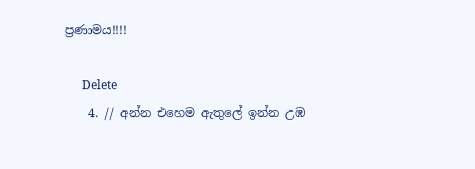ප්‍රණාමය!!!!

      Delete
    4. // අන්න එහෙම ඇතුලේ ඉන්න උඹ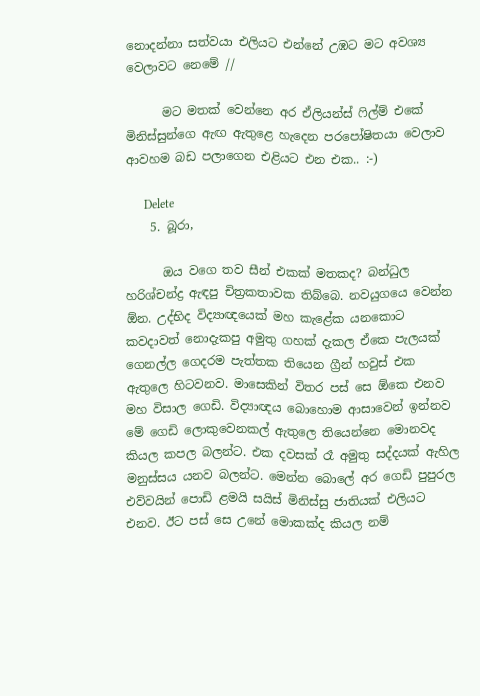නොදන්නා සත්වයා එලියට එන්නේ උඹට මට අවශ්‍ය වෙලාවට නෙමේ //

      මට මතක් වෙන්නෙ අර ඒලියන්ස් ෆිල්ම් එකේ මිනිස්සුන්ගෙ ඇඟ ඇතුළෙ හැදෙන පරපෝෂිතයා වෙලාව ආවහම බඩ පලාගෙන එළියට එන එක.. :-)

      Delete
    5. බූරා,

      ඔය වගෙ තව සීන් එකක් මතකද? බන්ධුල හරිශ්චන්ද්‍ර ඇඳපු චිත්‍රකතාවක තිබ්බෙ. නවයුගයෙ වෙන්න ඕන. උද්භිද විද්‍යාඥයෙක් මහ කැළේක යනකොට කවදාවත් නොදැකපු අමුතු ගහක් දැකල ඒකෙ පැලයක් ගෙනල්ල ගෙදරම පැත්තක තියෙන ග්‍රීන් හවුස් එක ඇතුලෙ හිටවනව. මාසෙකින් විතර පස් සෙ ඕකෙ එනව මහ විසාල ගෙඩි. විද්‍යාඥය බොහොම ආසාවෙන් ඉන්නව මේ ගෙඩි ලොකුවෙනකල් ඇතුලෙ තියෙන්නෙ මොනවද කියල කපල බලන්ට. එක දවසක් රෑ අමුතු සද්දයක් ඇහිල මනුස්සය යනව බලන්ට. මෙන්න බොලේ අර ගෙඩි පුපුරල එව්වයින් පොඩි ළමයි සයිස් මිනිස්සු ජාතියක් එලියට එනව. ඊට පස් සෙ උනේ මොකක්ද කියල නම්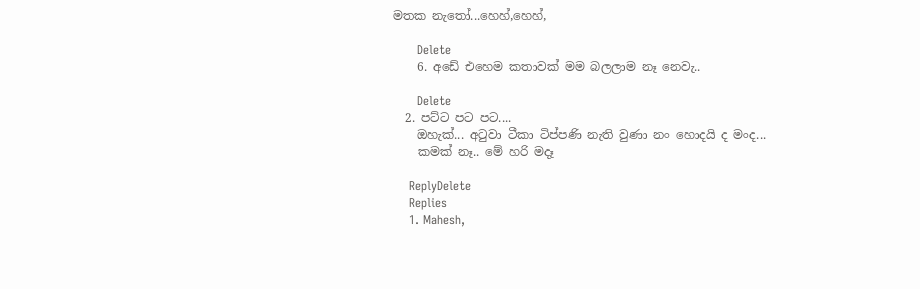මතක නැතෝ...හෙහ්,හෙහ්,

      Delete
    6. අඩේ එ‍හෙම කතාවක් මම බලලාම නෑ නෙවැ..

      Delete
  2. පට්ට පට පට....
    ඔහැක්... අටුවා ටීකා ටිප්පණි නැති වුණා නං හොදයි ද මංද...
    කම‍ක් නෑ.. මේ හරි මදෑ

    ReplyDelete
    Replies
    1. Mahesh,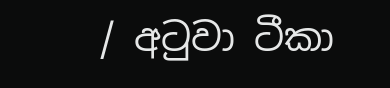/ අටුවා ටීකා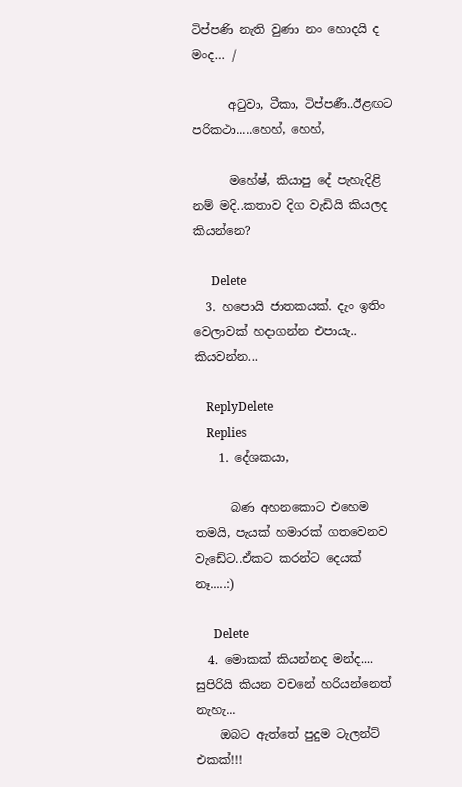ටිප්පණි නැති වුණා නං හොදයි ද මංද… /

      අටුවා, ටීකා, ටිප්පණී..ඊළඟට පරිකථා.....හෙහ්, හෙහ්,

      මහේෂ්, කියාපු දේ පැහැදිළි නම් මදි..කතාව දිග වැඩියි කියලද කියන්නෙ?

      Delete
  3. හපොයි ජාතකයක්. දැං ඉතිං වෙලාවක් හදාගන්න එපායැ.. කියවන්න...

    ReplyDelete
    Replies
    1. දේශකයා,

      බණ අහනකොට එහෙම තමයි, පැයක් හමාරක් ගතවෙනව වැඩේට..ඒකට කරන්ට දෙයක් නෑ.....:)

      Delete
  4. මොකක් කියන්නද මන්ද.... සුපිරියි කියන වචනේ හරියන්නෙත් නැහැ...
    ඔබට ඇත්තේ පුදුම ටැලන්ට් එකක්!!!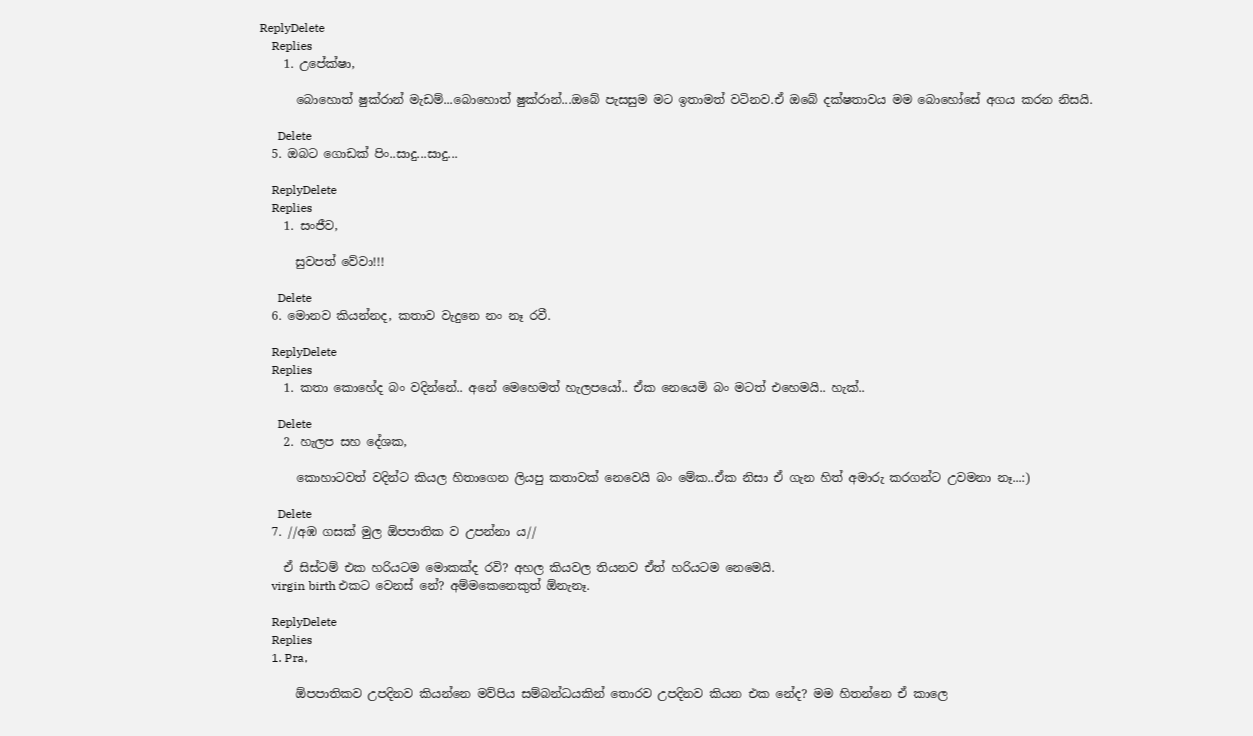ReplyDelete
    Replies
    1. උපේක්ෂා,

      බොහොත් ෂුක්රාන් මැඩම්...බොහොත් ෂුක්රාන්...ඔබේ පැසසුම මට ඉතාමත් වටිනව.ඒ ඔබේ දක්ෂතාවය මම බොහෝසේ අගය කරන නිසයි.

      Delete
  5. ඔබට ගොඩක් පිං..සාදු...සාදු...

    ReplyDelete
    Replies
    1. සංජීව,

      සුවපත් වේවා!!!

      Delete
  6. මොනව කියන්නද, කතාව වැදුනෙ නං නෑ රවී.

    ReplyDelete
    Replies
    1. කතා කොහේද බං වදින්නේ.. අනේ මෙහෙමත් හැලපයෝ.. ඒක නෙයෙමි බං මටත් එහෙමයි.. හැක්..

      Delete
    2. හැලප සහ දේශක,

      කොහාටවත් වදින්ට කියල හිතාගෙන ලියපු කතාවක් නෙවෙයි බං මේක..ඒක නිසා ඒ ගැන හිත් අමාරු කරගන්ට උවමනා නෑ...:)

      Delete
  7. //අඹ ගසක් මුල ඕපපාතික ව උපන්නා ය//

    ඒ සිස්ටම් එක හරියටම මොකක්ද රවි? අහල කියවල තියනව ඒත් හරියටම නෙමෙයි.
    virgin birth එකට වෙනස් නේ? අම්මකෙනෙකුත් ඕනැනෑ.

    ReplyDelete
    Replies
    1. Pra,

      ඕපපාතිකව උපදිනව කියන්නෙ මව්පිය සම්බන්ධයකින් තොරව උපදිනව කියන එක නේද? මම හිතන්නෙ ඒ කාලෙ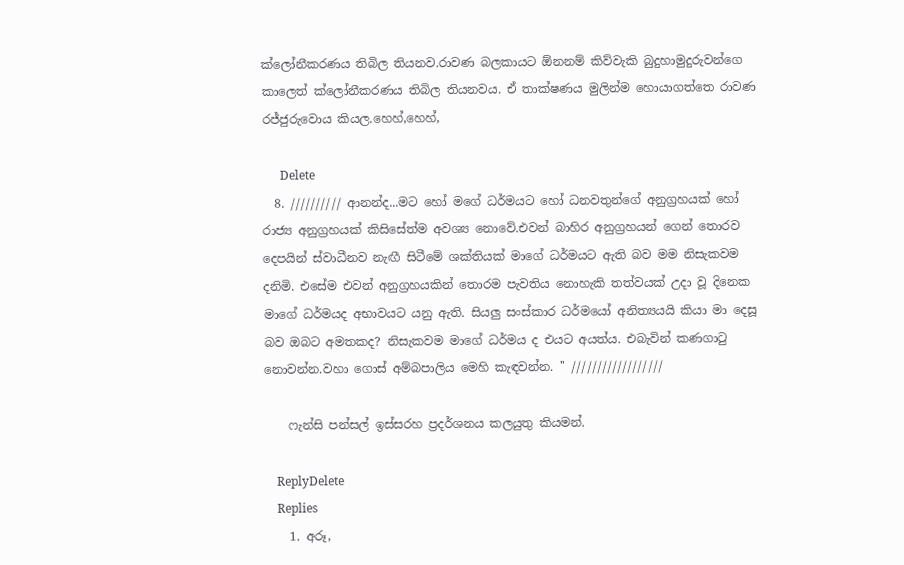ක්ලෝනීකරණය තිබිල තියනව.රාවණ බලකායට ඕනනම් කිව්වැකි බුදුහාමුදුරුවන්ගෙ කාලෙත් ක්ලෝනීකරණය තිබිල තියනවය. ඒ තාක්ෂණය මුලින්ම හොයාගත්තෙ රාවණ රජ්ජුරුවොය කියල.හෙහ්,හෙහ්,

      Delete
  8. ////////// ආනන්ද...මට හෝ මගේ ධර්මයට හෝ ධනවතුන්ගේ අනුග්‍රහයක් හෝ රාජ්‍ය අනුග්‍රහයක් කිසිසේත්ම අවශ්‍ය නොවේ.එවන් බාහිර අනුග්‍රහයන් ගෙන් තොරව දෙපයින් ස්වාධීනව නැඟී සිටීමේ ශක්තියක් මාගේ ධර්මයට ඇති බව මම නිසැකවම දනිමි. එසේම එවන් අනුග්‍රහයකින් තොරම පැවතිය නොහැකි තත්වයක් උදා වූ දිනෙක මාගේ ධර්මයද අභාවයට යනු ඇති. සියලු සංස්කාර ධර්මයෝ අනිත්‍යයයි කියා මා දෙසූ බව ඔබට අමතකද? නිසැකවම මාගේ ධර්මය ද එයට අයත්ය. එබැවින් කණගාටු නොවන්න.වහා ගොස් අම්බපාලිය මෙහි කැඳවන්න. '' //////////////////

    ෆැන්සි පන්සල් ඉස්සරහ ප්‍රදර්ශනය කලයුතු කියමන්.

    ReplyDelete
    Replies
    1. අරූ,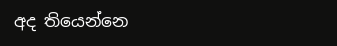අද තියෙන්නෙ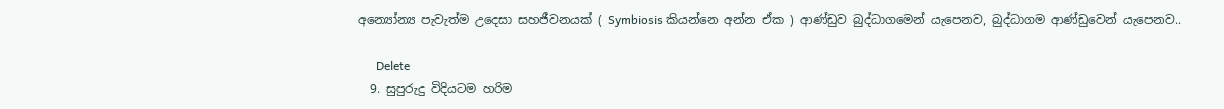අන්‍යෝන්‍ය පැවැත්ම උදෙසා සහජීවනයක් ( Symbiosis කියන්නෙ අන්න ඒක ) ආණ්ඩුව බුද්ධාගමෙන් යැපෙනව, බුද්ධාගම ආණ්ඩුවෙන් යැපෙනව..

      Delete
  9. සුපුරුදු විදියටම හරිම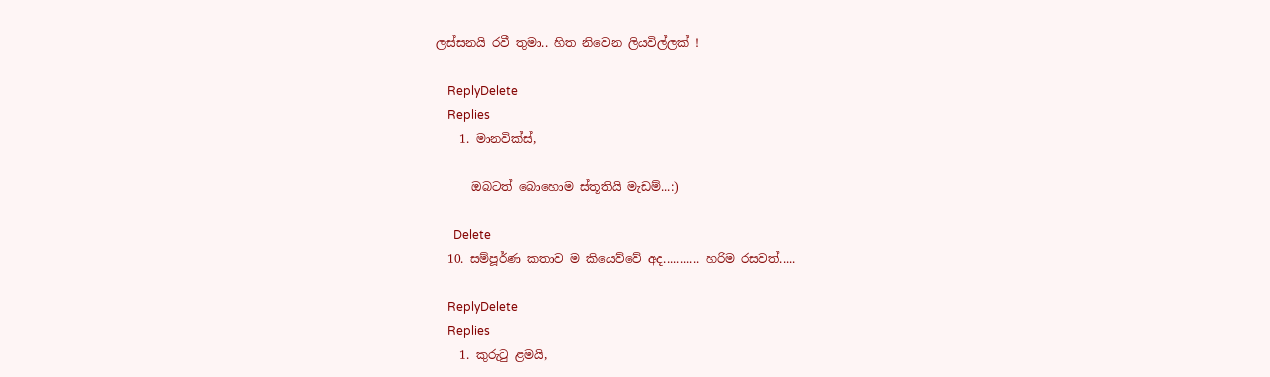ලස්සනයි රවී තුමා.. හිත නිවෙන ලියවිල්ලක් !

    ReplyDelete
    Replies
    1. මානවික්ස්,

      ඔබටත් බොහොම ස්තූතියි මැඩම්...:)

      Delete
  10. සම්පූර්ණ කතාව ම කියෙව්වේ අද........... හරිම රසවත්.....

    ReplyDelete
    Replies
    1. කුරුටු ළමයි,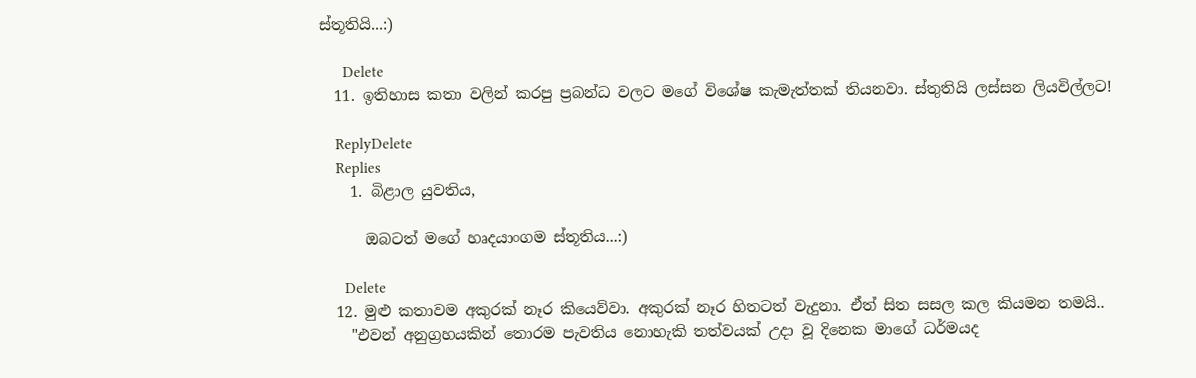ස්තූතියි...:)

      Delete
  11. ඉතිහාස කතා වලින් කරපු ප්‍රබන්ධ වලට මගේ විශේෂ කැමැත්තක් තියනවා. ස්තුතියි ලස්සන ලියවිල්ලට!

    ReplyDelete
    Replies
    1. බිළාල යුවතිය,

      ඔබටත් මගේ හෘදයාංගම ස්තූතිය...:)

      Delete
  12. මුළු කතාවම අකුරක් නෑර කියෙව්වා. අකුරක් නෑර හිතටත් වැදුනා. ඒත් සිත සසල කල කියමන තමයි..
    "එවන් අනුග්‍රහයකින් තොරම පැවතිය නොහැකි තත්වයක් උදා වූ දිනෙක මාගේ ධර්මයද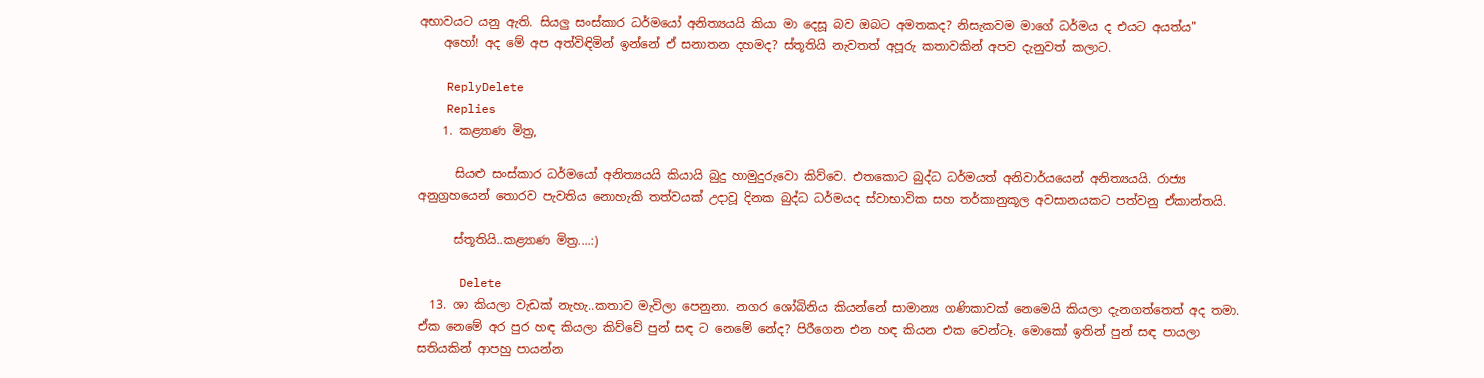අභාවයට යනු ඇති. සියලු සංස්කාර ධර්මයෝ අනිත්‍යයයි කියා මා දෙසූ බව ඔබට අමතකද? නිසැකවම මාගේ ධර්මය ද එයට අයත්ය"
    අහෝ! අද මේ අප අත්විඳිමින් ඉන්නේ ඒ සනාතන දහමද? ස්තූතියි නැවතත් අපූරු කතාවකින් අපව දැනුවත් කලාට.

    ReplyDelete
    Replies
    1. කළ්‍යාණ මිත්‍ර,

      සියළු සංස්කාර ධර්මයෝ අනිත්‍යයයි කියායි බුදු හාමුදුරුවො කිව්වෙ. එතකොට බුද්ධ ධර්මයත් අනිවාර්යයෙන් අනිත්‍යයයි. රාජ්‍ය අනුග්‍රහයෙන් තොරව පැවතිය නොහැකි තත්වයක් උදාවූ දිනක බුද්ධ ධර්මයද ස්වාභාවික සහ තර්කානුකූල අවසානයකට පත්වනු ඒකාන්තයි.

      ස්තූතියි..කළ්‍යාණ මිත්‍ර....:)

      Delete
  13. ශා කියලා වැඩක් නැහැ..කතාව මැවිලා පෙනුනා. නගර ශෝබිනිය කියන්නේ සාමාන්‍ය ගණිකාවක් නෙමෙයි කියලා දැනගත්තෙත් අද තමා. ඒක නෙමේ අර පුර හඳ කියලා කිව්වේ පුන් සඳ ට නෙමේ නේද? පිරීගෙන එන හඳ කියන එක වෙන්ටෑ. මොකෝ ඉතින් පුන් සඳ පායලා සතියකින් ආපහු පායන්න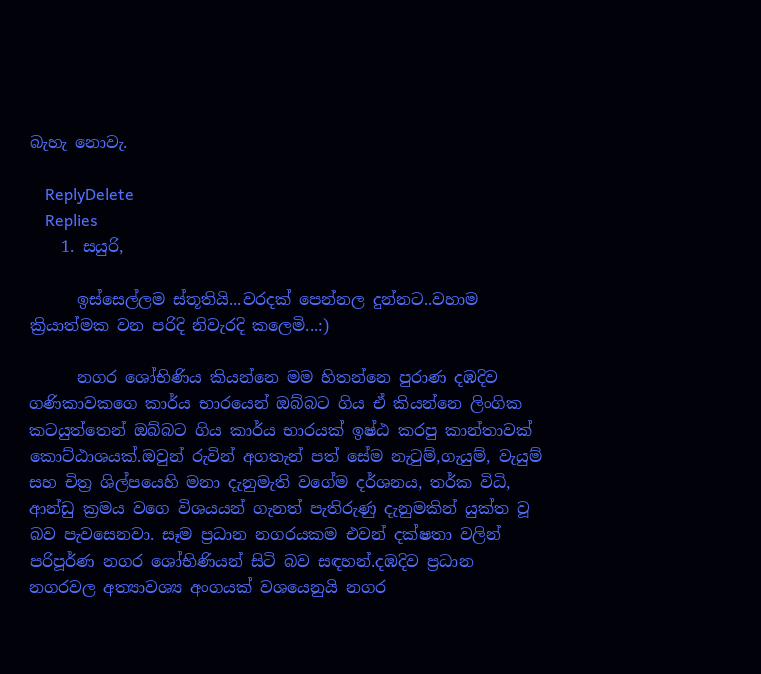බැහැ නොවැ.

    ReplyDelete
    Replies
    1. සයුරි,

      ඉස්සෙල්ලම ස්තූතියි...වරදක් පෙන්නල දුන්නට..වහාම ක්‍රියාත්මක වන පරිදි නිවැරදි කලෙමි...:)

      නගර ශෝභිණිය කියන්නෙ මම හිතන්නෙ පුරාණ දඹදිව ගණිකාවකගෙ කාර්ය භාරයෙන් ඔබ්බට ගිය ඒ කියන්නෙ ලිංගික කටයුත්තෙන් ඔබ්බට ගිය කාර්ය භාරයක් ඉෂ්ඨ කරපු කාන්තාවක් කොට්ඨාශයක්.ඔවුන් රුවින් අගතැන් පත් සේම නැටුම්,ගැයුම්, වැයුම් සහ චිත්‍ර ශිල්පයෙහි මනා දැනුමැති වගේම දර්ශනය, තර්ක විධි, ආන්ඩු ක්‍රමය වගෙ විශයයන් ගැනත් පැතිරුණු දැනුමකින් යුක්ත වූ බව පැවසෙනවා. සෑම ප්‍රධාන නගරයකම එවන් දක්ෂතා වලින් පරිපූර්ණ නගර ශෝභිණියන් සිටි බව සඳහන්.දඹදිව ප්‍රධාන නගරවල අත්‍යාවශ්‍ය අංගයක් වශයෙනුයි නගර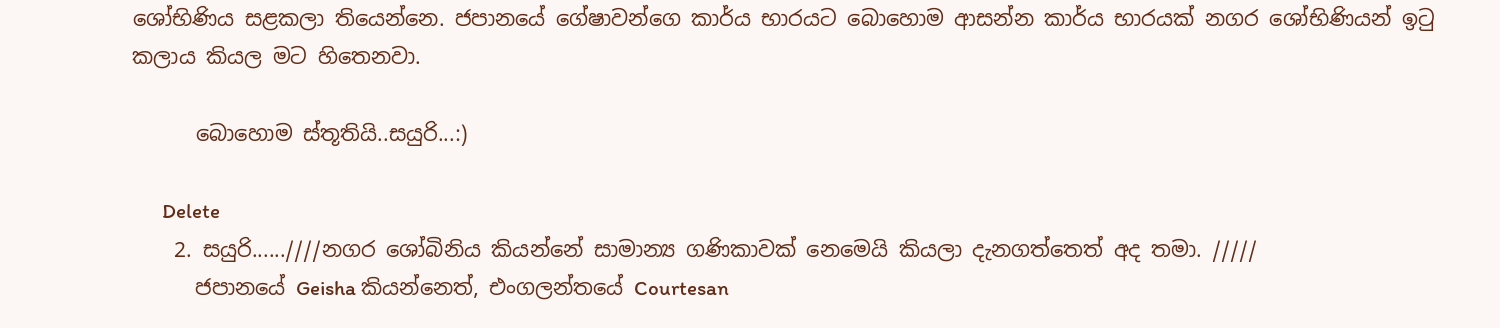ශෝභිණිය සළකලා තියෙන්නෙ. ජපානයේ ගේෂාවන්ගෙ කාර්ය භාරයට බොහොම ආසන්න කාර්ය භාරයක් නගර ශෝභිණියන් ඉටු කලාය කියල මට හිතෙනවා.

      බොහොම ස්තූතියි..සයුරි...:)

      Delete
    2. සයුරි......////නගර ශෝබිනිය කියන්නේ සාමාන්‍ය ගණිකාවක් නෙමෙයි කියලා දැනගත්තෙත් අද තමා. /////
      ජපානයේ Geisha කියන්නෙත්, එංගලන්තයේ Courtesan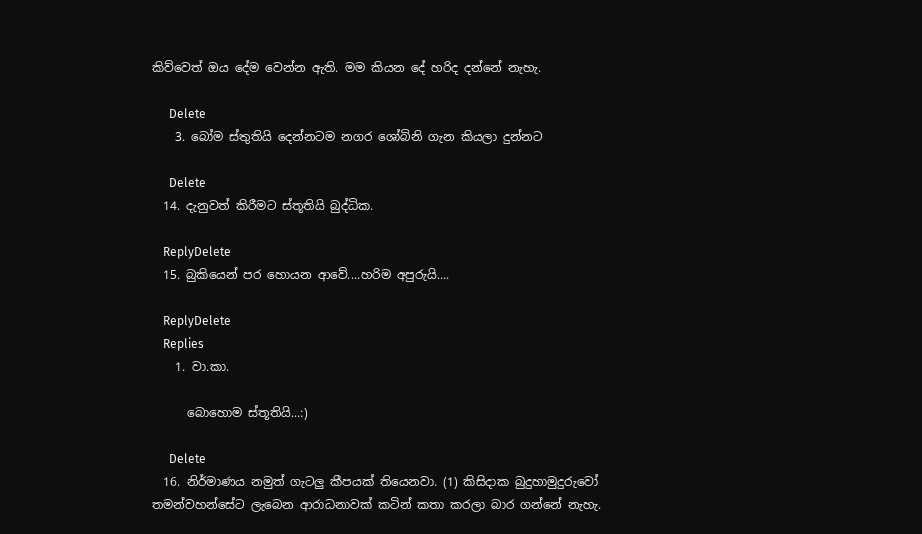කිව්වෙත් ඔය දේම වෙන්න ඇති. මම කියන දේ හරිද දන්නේ නැහැ.

      Delete
    3. බෝම ස්තුතියි දෙන්නටම නගර ශෝබිනි ගැන කියලා දුන්නට

      Delete
  14. දැනුවත් කිරීමට ස්තූතියි බුද්ධික.

    ReplyDelete
  15. බුකියෙන් පර හොයන ආවේ....හරිම අපුරුයි....

    ReplyDelete
    Replies
    1. වා.කා.

      බොහොම ස්තූතියි...:)

      Delete
  16. නිර්මාණය නමුත් ගැටලු කීපයක් තියෙනවා. (1) කිසිදාක බුදුහාමුදුරුවෝ තමන්වහන්සේට ලැබෙන ආරාධනාවක් කටින් කතා කරලා බාර ගන්නේ නැහැ.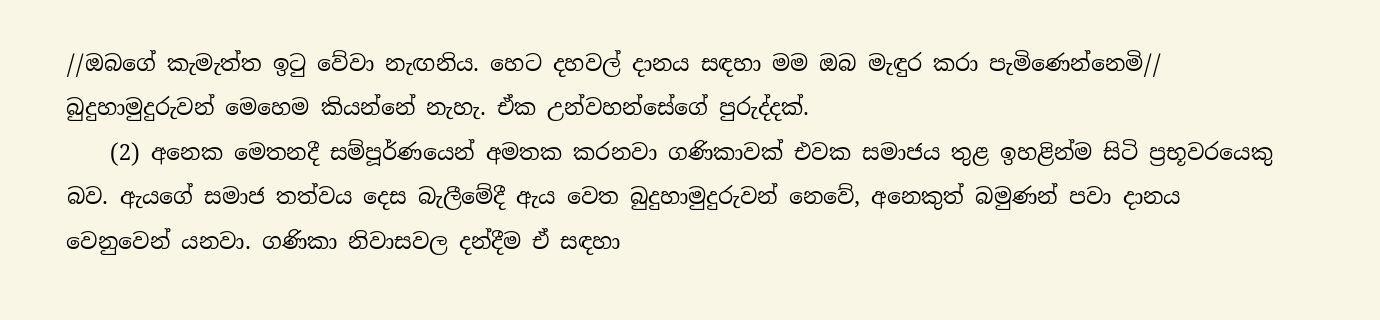//ඔබගේ කැමැත්ත ඉටු වේවා නැඟනිය. හෙට දහවල් දානය සඳහා මම ඔබ මැඳුර කරා පැමිණෙන්නෙමි// බුදුහාමුදුරුවන් මෙහෙම කියන්නේ නැහැ. ඒක උන්වහන්සේග‍ේ පුරුද්දක්.
    (2) අනෙක මෙතනදී සම්පූර්ණයෙන් අමතක කරනවා ගණිකාවක් එවක සමාජය තුළ ඉහළින්ම සිටි ප්‍රභූවරයෙකු බව. ඇයගේ සමාජ තත්වය දෙස බැලීමේදී ඇය වෙත බුදුහාමුදුරුවන් නෙවේ, අනෙකුත් බමුණන් පවා දානය වෙනුවෙන් යනවා. ගණිකා නිවාසවල දන්දීම ඒ සඳහා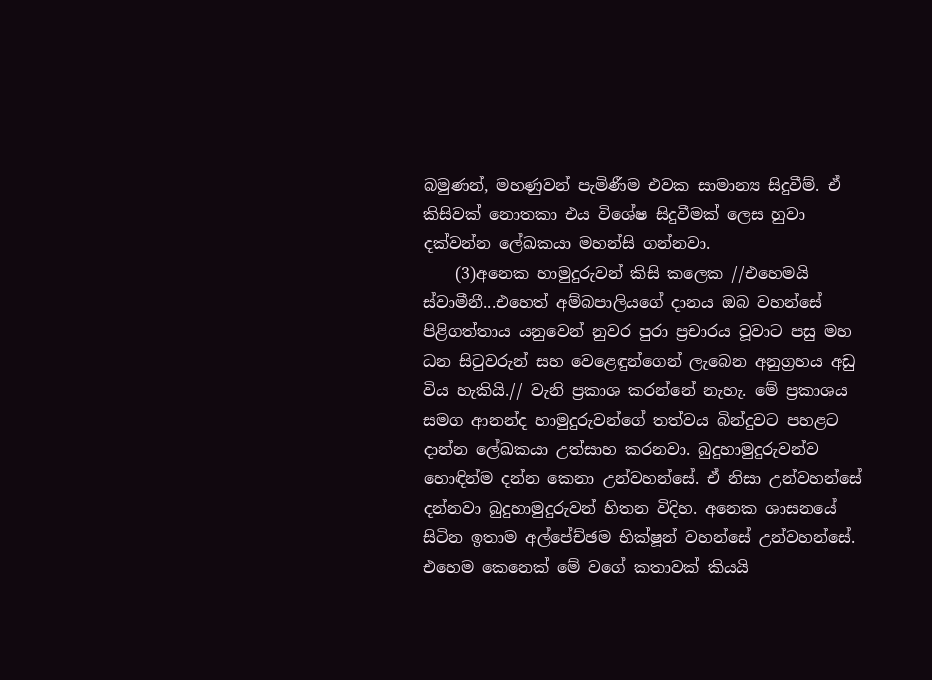බමුණන්, මහණුවන් පැමිණීම එවක සාමාන්‍ය සිදුවීම්. ඒ කිසිවක් නොතකා එය විශේෂ සිදුවීමක් ලෙස හුවා දක්වන්න ලේඛකයා මහන්සි ගන්නවා.
    (3)අනෙක හාමුදුරුවන් කිසි කලෙක //එහෙමයි ස්වාමීනී...එහෙත් අම්බපාලියගේ දානය ඔබ වහන්සේ පිළිගත්තාය යනුවෙන් නුවර පුරා ප්‍රචාරය වූවාට පසු මහ ධන සිටුවරුන් සහ වෙළෙඳුන්ගෙන් ලැබෙන අනුග්‍රහය අඩු විය හැකියි.// වැනි ප්‍රකාශ කරන්නේ නැහැ. මේ ප්‍රකාශය සමග ආනන්ද හාමුදුරුවන්ගේ තත්වය බින්දුවට පහළට දාන්න ලේඛකයා උත්සාහ කරනවා. බුදුහාමුදුරුවන්ව හොඳින්ම දන්න කෙනා උන්වහන්සේ. ඒ නිසා උන්වහන්සේ දන්නවා බුදුහාමුදුරුවන් හිතන විදිහ. අනෙක ශාසනයේ සිටින ඉතාම අල්පේච්ඡම භික්ෂූන් වහන්සේ උන්වහන්සේ. එහෙම කෙනෙක් මේ වගේ කතාවක් කියයි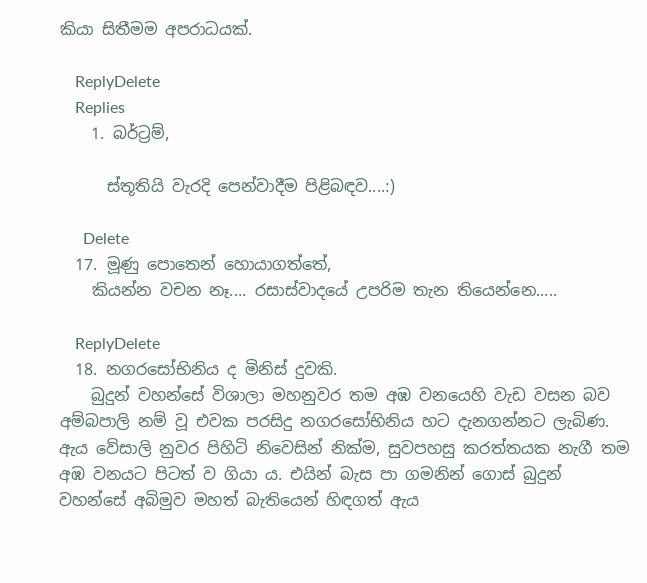කියා සිතීමම අපරාධයක්.

    ReplyDelete
    Replies
    1. බර්ට්‍රම්,

      ස්තූතියි වැරදි පෙන්වාදීම පිළිබඳව....:)

      Delete
  17. මූණු පොතෙන් හොයාගත්තේ,
    කියන්න වචන නෑ.... රසාස්වාදයේ උපරිම තැන තියෙන්නෙ.....

    ReplyDelete
  18. නගරසෝභිනිය ද මිනිස් දුවකි.
    බුදුන් වහන්සේ විශාලා මහනුවර තම අඹ වනයෙහි වැඩ වසන බව අම්බපාලි නම් වූ එවක පරසිදු නගරසෝභිනිය හට දැනගන්නට ලැබිණ. ඇය වේසාලි නුවර පිහිටි නිවෙසින් නික්ම, සුවපහසු කරත්තයක නැගී තම අඹ වනයට පිටත් ව ගියා ය. එයින් බැස පා ගමනින් ගොස් බුදුන් වහන්සේ අබිමුව මහත් බැතියෙන් හිඳගත් ඇය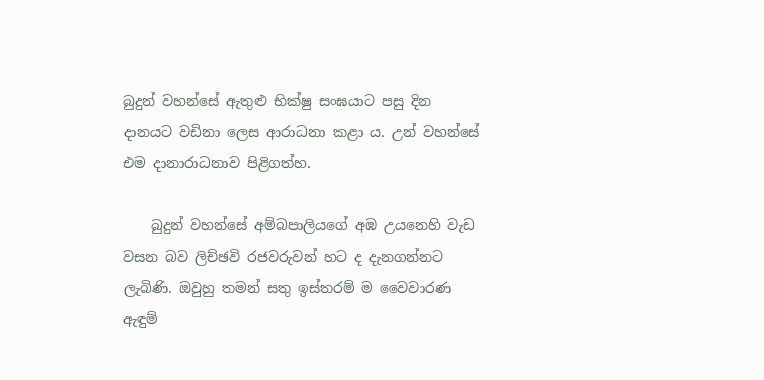බුදුන් වහන්සේ ඇතුළු භික්ෂු සංඝයාට පසු දින දානයට වඩිනා ලෙස ආරාධනා කළා ය. උන් වහන්සේ එම දානාරාධනාව පිළිගත්හ.

    බුදුන් වහන්සේ අම්බපාලියගේ අඹ උයනෙහි වැඩ වසන බව ලිච්ඡවි රජවරුවන් හට ද දැනගන්නට ලැබිණි. ඔවුහු තමන් සතු ඉස්තරම් ම වෛවාරණ ඇඳුම්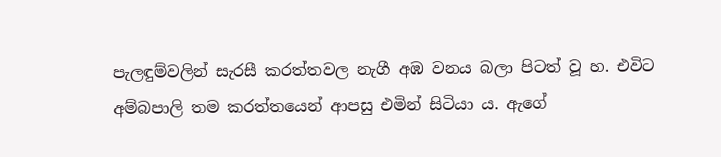පැලඳුම්වලින් සැරසී කරත්තවල නැගී අඹ වනය බලා පිටත් වූ හ. එවිට අම්බපාලි තම කරත්තයෙන් ආපසු එමින් සිටියා ය. ඇගේ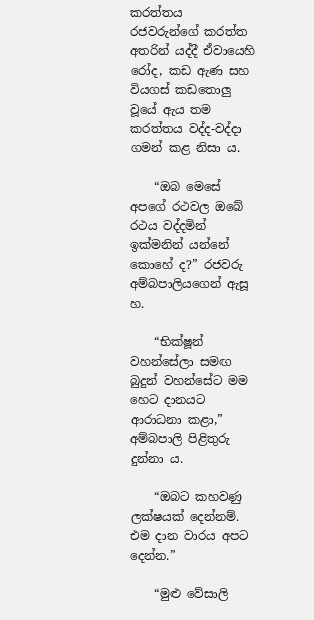කරත්තය රජවරුන්ගේ කරත්ත අතරින් යද්දී ඒවායෙහි රෝද, කඩ ඇණ සහ වියගස් කඩතොලු වූයේ ඇය තම කරත්තය වද්ද-වද්දා ගමන් කළ නිසා ය.

    “ඔබ මෙසේ අපගේ රථවල ඔබේ රථය වද්දමින් ඉක්මනින් යන්නේ කොහේ ද?” රජවරු අම්බපාලියගෙන් ඇසූ හ.

    “භික්ෂූන් වහන්සේලා සමඟ බුදුන් වහන්සේට මම හෙට දානයට ආරාධනා කළා,” අම්බපාලි පිළිතුරු දුන්නා ය.

    “ඔබට කහවණු ලක්ෂයක් දෙන්නම්. එම දාන වාරය අපට දෙන්න.”

    “මුළු වේසාලි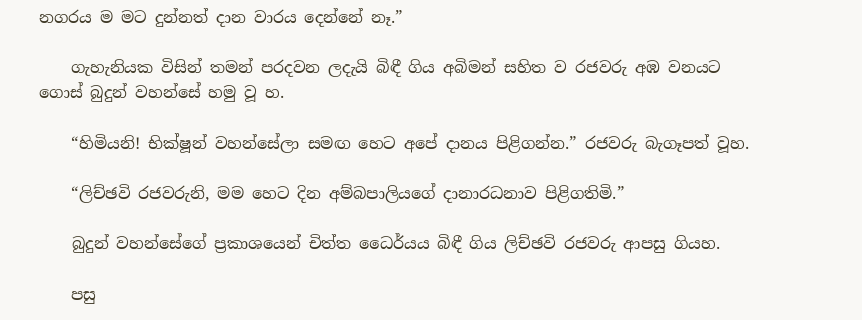නගරය ම මට දුන්නත් දාන වාරය දෙන්නේ නෑ.”

    ගැහැනියක විසින් තමන් පරදවන ලදැයි බිඳී ගිය අබිමන් සහිත ව රජවරු අඹ වනයට ගොස් බුදුන් වහන්සේ හමු වූ හ.

    “හිමියනි! භික්ෂූන් වහන්සේලා සමඟ හෙට අපේ දානය පිළිගන්න.” රජවරු බැගෑපත් වූහ.

    “ලිච්ඡවි රජවරුනි, මම හෙට දින අම්බපාලියගේ දානාරධනාව පිළිගතිමි.”

    බුදුන් වහන්සේගේ ප්‍රකාශයෙන් චිත්ත ධෛර්යය බිඳී ගිය ලිච්ඡවි රජවරු ආපසු ගියහ.

    පසු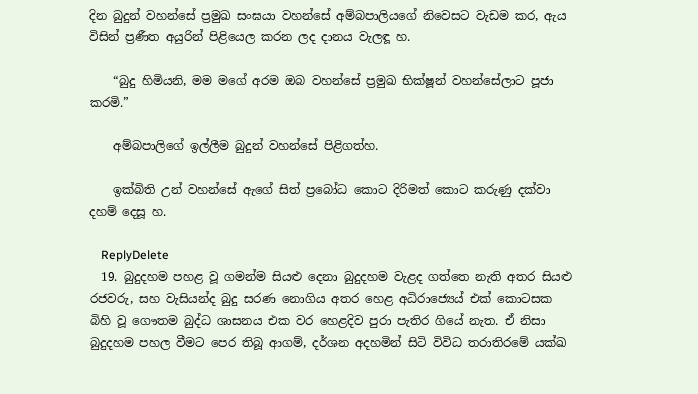දින බුදුන් වහන්සේ ප්‍රමුඛ සංඝයා වහන්සේ අම්බපාලියගේ නිවෙසට වැඩම කර, ඇය විසින් ප්‍රණීත අයුරින් පිළියෙල කරන ලද දානය වැලඳූ හ.

    “බුදු හිමියනි, මම මගේ අරම ඔබ වහන්සේ ප්‍රමුඛ භික්ෂූන් වහන්සේලාට පූජා කරමි.”

    අම්බපාලිගේ ඉල්ලීම බුදුන් වහන්සේ පිළිගත්හ.

    ඉක්බිති උන් වහන්සේ ඇගේ සිත් ප්‍රබෝධ කොට දිරිමත් කොට කරුණු දක්වා දහම් දෙසූ හ.

    ReplyDelete
  19. බුදුදහම පහළ වූ ගමන්ම සියළු දෙනා බුදුදහම වැළද ගත්තෙ නැති අතර සියළු රජවරු, සහ වැසියන්ද බුදු සරණ නොගිය අතර හෙළ අධිරාජ්‍යෙය් එක් කොටසක බිහි වූ ගෞතම බුද්ධ ශාසනය එක වර හෙළදිව පුරා පැතිර ගියේ නැත. ඒ නිසා බුදුදහම පහල වීමට පෙර තිබූ ආගම්, දර්ශන අදහමින් සිටි විවිධ තරාතිරමේ යක්ඛ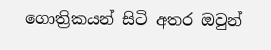ගොත්‍රිකයන් සිටි අතර ඔවුන්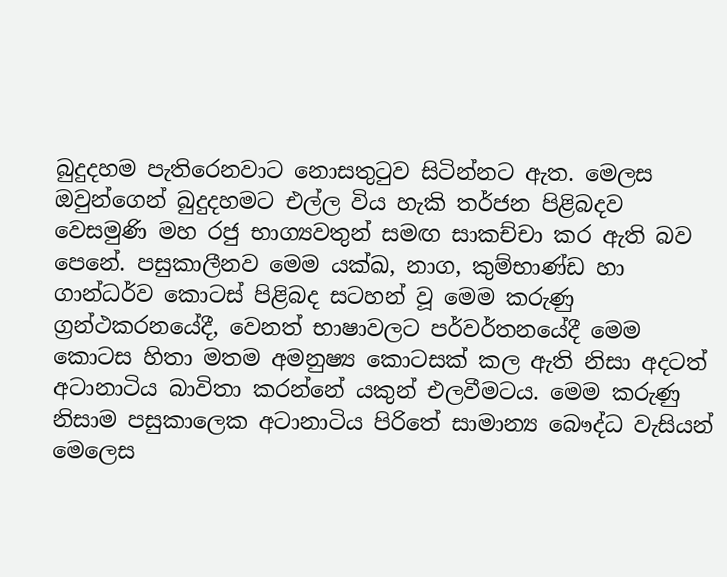බුදුදහම පැතිරෙනවාට නොසතුටුව සිටින්නට ඇත. මෙලස ඔවුන්ගෙන් බුදුදහමට එල්ල විය හැකි තර්ජන පිළිබදව වෙසමුණි මහ රජු භාග්‍යවතුන් සමඟ සාකච්චා කර ඇති බව පෙනේ. පසුකාලීනව මෙම යක්ඛ, නාග, කුම්භාණ්ඩ හා ගාන්ධර්ව කොටස් පිළිබද සටහන් වූ මෙම කරුණු ග්‍රන්ථකරනයේදී, වෙනත් භාෂාවලට පර්වර්තනයේදී මෙම කොටස හිතා මතම අමනුෂ්‍ය කොටසක් කල ඇති නිසා අදටත් අටානාටිය බාවිතා කරන්නේ යකුන් එලවීමටය. මෙම කරුණු නිසාම පසුකාලෙක අටානාටිය පිරිතේ සාමාන්‍ය බෞද්ධ වැසියන් මෙලෙස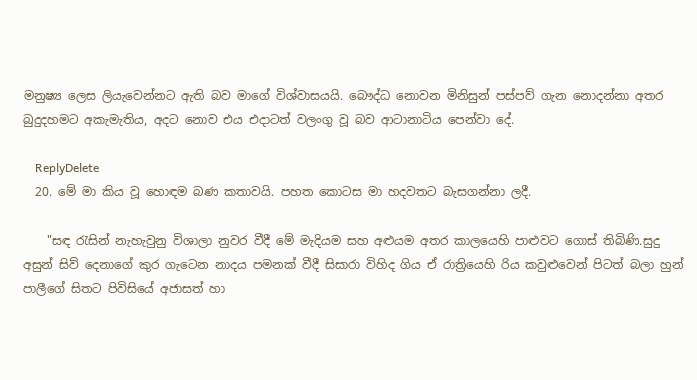මනුෂ්‍ය ලෙස ලියැවෙන්නට ඇති බව මාගේ විශ්වාසයයි. බෞද්ධ නොවන මිනිසුන් පස්පව් ගැන නොදන්නා අතර බුදුදහමට අකැමැතිය, අදට නොව එය එදාටත් වලංගු වූ බව ආටානාටිය පෙන්වා දේ.

    ReplyDelete
  20. මේ මා කිය වූ හොඳම බණ කතාවයි. පහත කොටස මා හදවතට බැසගන්නා ලදී.

    "සඳ රැසින් නැහැවුනු විශාලා නුවර වීදී මේ මැදියම සහ අළුයම අතර කාලයෙහි පාළුවට ගොස් තිබිණි.සුදු අසුන් සිව් දෙනාගේ කුර ගැටෙන නාදය පමනක් වීදී සිසාරා විහිද ගිය ඒ රාත්‍රියෙහි රිය කවුළුවෙන් පිටත් බලා හුන් පාලීගේ සිතට පිවිසියේ අජාසත් හා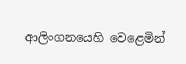ආලිංගනයෙහි වෙළෙමින්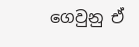ගෙවුනු ඒ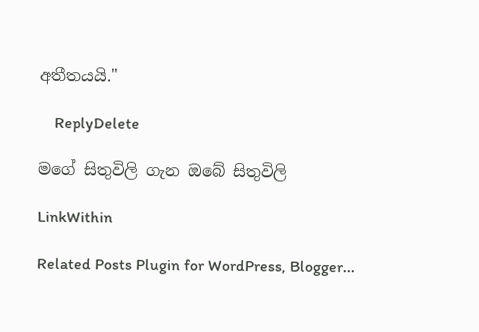අතීතයයි."

    ReplyDelete

මගේ සිතුවිලි ගැන ඔබේ සිතුවිලි

LinkWithin

Related Posts Plugin for WordPress, Blogger...